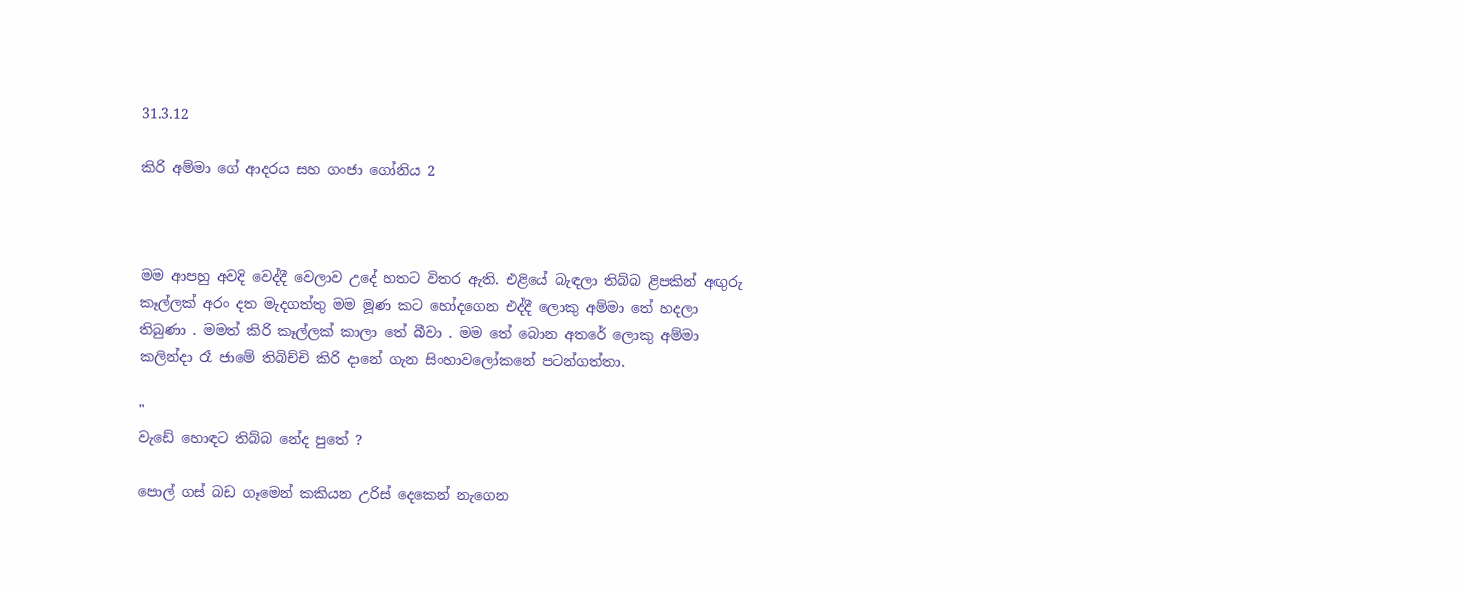31.3.12

කිරි අම්මා ගේ ආදරය සහ ගංජා ගෝනිය 2



මම ආපහු අවදි වෙද්දී වෙලාව උදේ හතට විතර ඇති. එළියේ බැඳලා තිබ්බ ළිපකින් අඟුරු කෑල්ලක් අරං දත මැදගත්තු මම මූණ කට හෝදගෙන එද්දී ලොකු අම්මා තේ හදලා තිබුණා . මමත් කිරි කෑල්ලක් කාලා තේ බීවා . මම තේ බොන අතරේ ලොකු අම්මා කලින්දා රෑ ජාමේ තිබිච්චි කිරි දානේ ගැන සිංහාවලෝකනේ පටන්ගත්තා.

"
වැඩේ හොඳට තිබ්බ නේද පුතේ ?

පොල් ගස් බඩ ගෑමෙන් කකියන උරිස් දෙකෙන් නැගෙන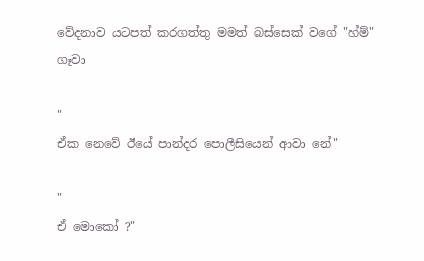වේදනාව යටපත් කරගත්තු මමත් බස්සෙක් වගේ "හ්ම්" ගෑවා

"
ඒක නෙවේ ඊයේ පාන්දර පොලීසියෙන් ආවා නේ"

"
ඒ මොකෝ ?"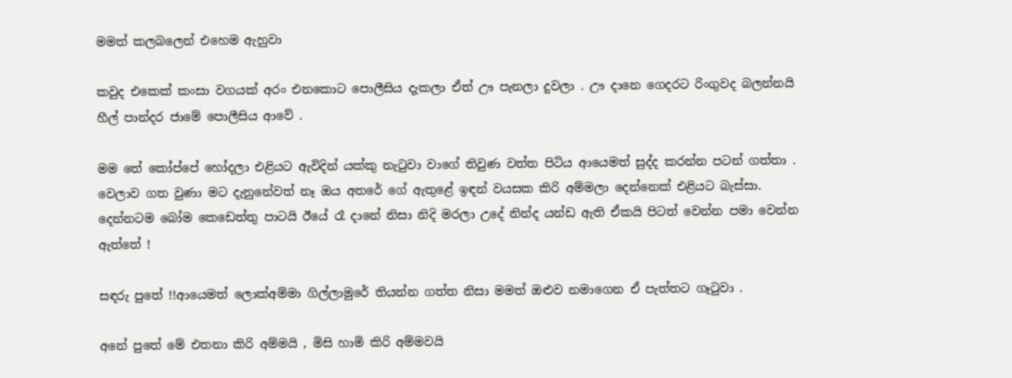මමත් කලබලෙන් එහෙම ඇහුවා

කවුද එකෙක් කංසා වගයක් අරං එනකොට පොලීසිය දැකලා ඒත් ඌ පැනලා දුවලා . ඌ දානෙ ගෙදරට රිංගුවද බලන්නයි හීල් පාන්දර ජාමේ පොලීසිය ආවේ .

මම තේ කෝප්පේ හෝදලා එළියට ඇවිදින් යක්කු නැටුවා වාගේ තිවුණ වත්ත පිටිය ආයෙමත් සුද්ද කරන්න පටන් ගත්තා . වෙලාව ගත වුණා මට දැනුනේවත් නෑ ඔය අතරේ ගේ ඇතුළේ ඉඳන් වයසක කිරි අම්මලා දෙන්නෙක් එළියට බැස්සා. දෙන්නටම බෝම කෙඩෙත්තු පාටයි ඊයේ රෑ දානේ නිසා නිදි මරලා උදේ නින්ද යන්ඩ ඇති ඒකයි පිටත් වෙන්න පමා වෙන්න ඇත්තේ !

සඳරු පුතේ !!ආයෙමත් ලොක්අම්මා ගිල්ලාමුරේ තියන්න ගත්ත නිසා මමත් ඔළුව නමාගෙන ඒ පැත්තට ගෑටුවා .

අනේ පුතේ මේ එතනා කිරි අම්මයි , මිසි හාමි කිරි අම්මවයි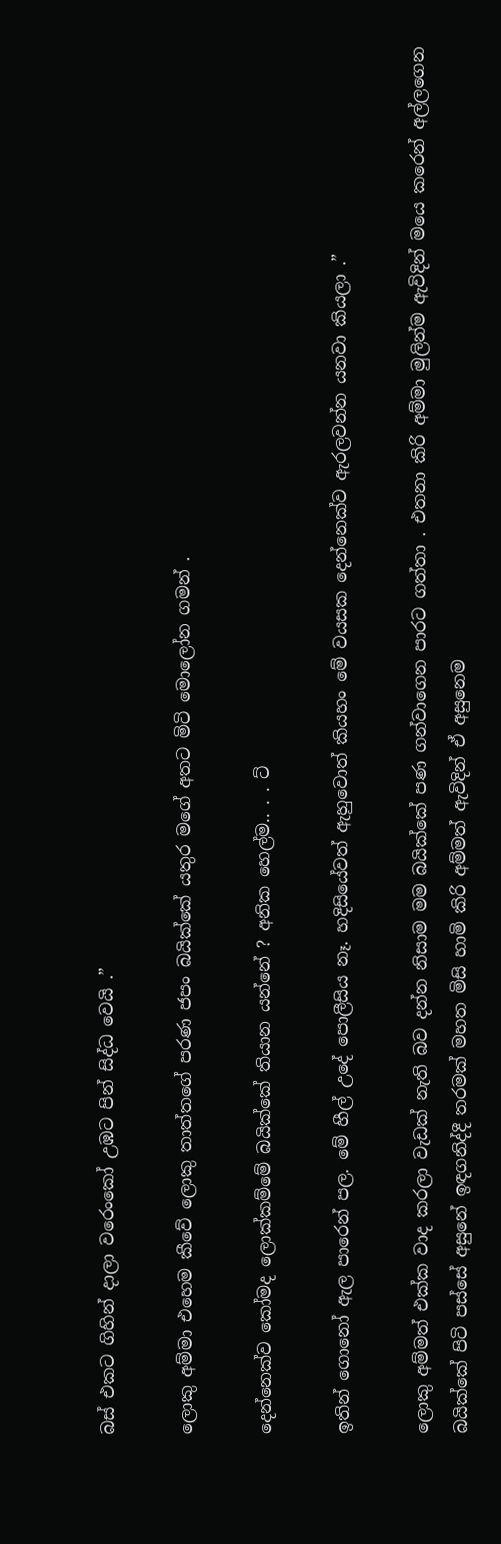බස් එකට ගිහින් දාලා වරෙංකෝ උඹට පින් සිද්ධ වෙයි .”

ලොකු අම්මා එහෙම කීවේ ලොකු තාත්තගේ පරණ ජපං බයික්කේ යතුර මගේ අතට මිටි මොලෝන ගමන් .

දෙන්නෙක්ව කෝමද ලොක්කම්මේ බයික්කේ තියාන යන්නේ ? අනික හෙල්ම.. . . ට්

ඉතින් ගොනෝ ඇල පාරෙන් පල. මේ හීල් උදේ පොලීසිය නෑ. හදිසියේවත් ඇහුවොත් කියහං මේ වය‍සක දෙන්නෙක්ව ඇරලවන්න යනවා කියලා .”

ලොකු අම්මත් එක්ක වාද කරලා වැඩක් නැති බව දන්න නිසාම මම බයික්කේ පණ ගන්වාගෙන පාරට ගත්තා . එතනා කිරි අම්මා මුලින්ම ඇවිදින් මයෙ කරෙන් අල්ලගෙන බයික්කේ පිටි පස්සේ අසුනේ ඉඳගනිද්දී තරමක් මහත මිසි හාමි කිරි අම්මත් ඇවිදින් ඒ අසුනෙම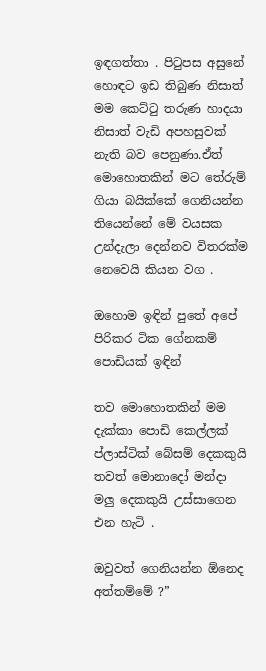ඉඳගත්තා . පිටුපස අසුනේ හොඳට ඉඩ තිබුණ නිසාත් මම කෙට්ටු තරුණ හාදයා නිසාත් වැඩි අපහසුවක් නැති බව පෙනුණා.ඒත් මොහොතකින් මට තේරුම් ගියා බයික්කේ ගෙනියන්න තියෙන්නේ මේ වයසක උන්දැලා දෙන්නව විතරක්ම නෙවෙයි කියන වග .

ඔහොම ඉඳින් පුතේ අපේ පිරිකර ටික ගේනකම් පොඩියක් ඉඳින්

තව මොහොතකින් මම දැක්කා පොඩි කෙල්ලක් ප්ලාස්ටික් බේසම් දෙකකුයි තවත් මොනාදෝ මන්දා මලු දෙකකුයි උස්සාගෙන එන හැටි .

ඔවුවත් ගෙනියන්න ඕනෙද අත්තම්මේ ?”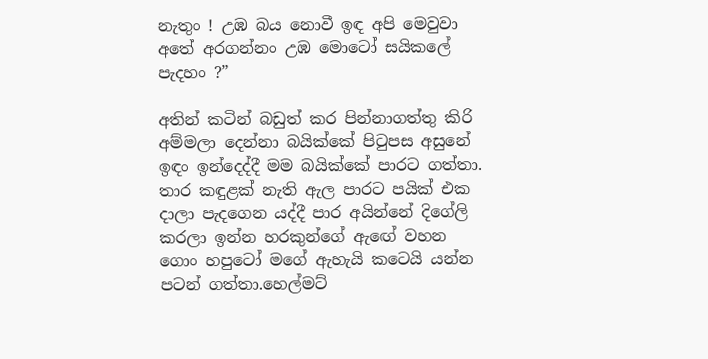නැතුං ! උඹ බය නොවී ඉඳ අපි මෙවුවා අතේ අරගන්නං උඹ මොටෝ සයිකලේ පැදහං ?”

අතින් කටින් බඩුත් කර පින්නාගත්තු කිරි අම්මලා දෙන්නා බයික්කේ පිටුපස අසුනේ ඉඳං ඉන්දෙද්දී මම බයික්කේ පාරට ගත්තා. තාර කඳුළක් නැති ඇල පාරට පයික් එක දාලා පැදගෙන යද්දී පාර අයින්නේ දිගේලි කරලා ඉන්න හරකුන්ගේ ඇඟේ වහන ගොං හපුටෝ මගේ ඇහැයි කටෙයි යන්න පටන් ගත්තා.හෙල්මට්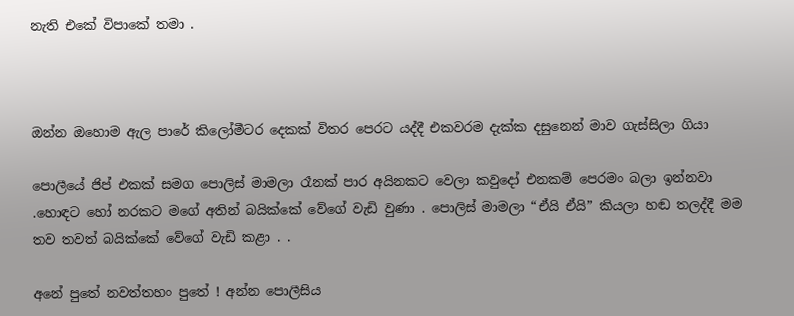නැති එකේ විපාකේ තමා .



ඔන්න ඔහොම ඇල පාරේ කිලෝමීටර දෙකක් විතර පෙරට යද්දී එකවරම දැක්ක දසුනෙන් මාව ගැස්සිලා ගියා

පොලීයේ ජිප් එකක් සමග පොලිස් මාමලා රෑනක් පාර අයිනකට වෙලා කවුදෝ එනකම් පෙරමං බලා ඉන්නවා .හොඳට හෝ නරකට මගේ අතින් බයික්කේ වේගේ වැඩි වුණා . පොලිස් මාමලා “ඒයි ඒයි” කියලා හඬ තලද්දී මම තව තවත් බයික්කේ වේගේ වැඩි කළා . .

අනේ පුතේ නවත්තහං පුතේ ! අන්න පොලීසිය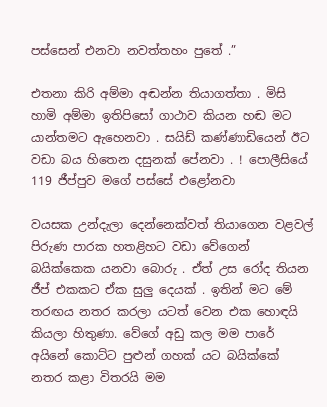පස්සෙන් එනවා නවත්තහං පුතේ .”

එතනා කිරි අම්මා අඬන්න තියාගත්තා . මිසි හාමි අම්මා ඉතිපිසෝ ගාථාව කියන හඬ මට යාන්තමට ඇහෙනවා . සයිඩ් කණ්ණාඩියෙන් ඊට වඩා බය හිතෙන දසුනක් පේනවා . ! පොලීසියේ 119 ජීප්පුව මගේ පස්සේ එළෝනවා

වයසක උන්දැලා දෙන්නෙක්වත් තියාගෙන වළවල් පිරුණ පාරක හතළිහට වඩා වේගෙන් බයික්කෙක යනවා බොරු . ඒත් උස රෝද තියන ජීප් එකකට ඒක සුලු දෙයක් . ඉතින් මට මේ තරඟය නතර කරලා යටත් වෙන එක හොඳයි කියලා හිතුණා. වේගේ අඩු කල මම පාරේ අයිනේ කොට්ට පුළුන් ගහක් යට බයික්කේ නතර කළා විතරයි මම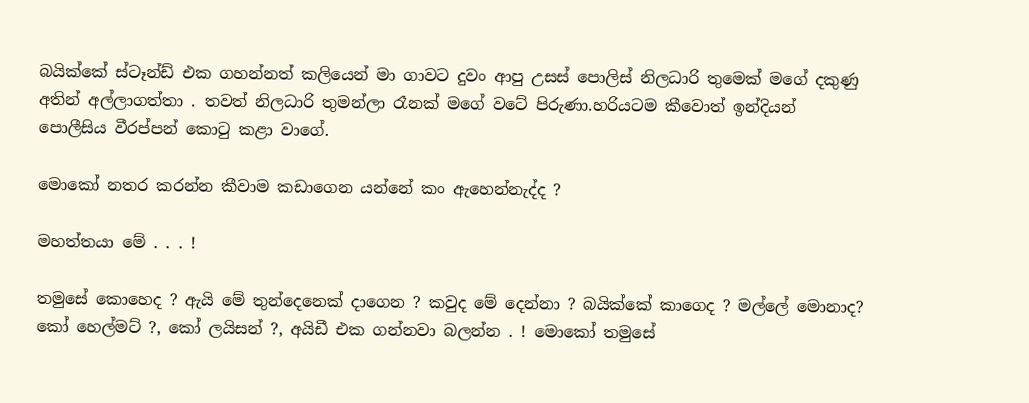බයික්කේ ස්ටෑන්ඩ් එක ගහන්නත් කලියෙන් මා ගාවට දුවං ආපු උසස් පොලිස් නිලධාරි තුමෙක් මගේ දකුණු අතින් අල්ලාගත්තා . තවත් නිලධාරි තුමන්ලා රෑනක් මගේ වටේ පිරුණා.හරියටම කීවොත් ඉන්දියන් පොලීසිය වීරප්පන් කොටු කළා වාගේ.

මොකෝ නතර කරන්න කීවාම කඩාගෙන යන්නේ කං ඇහෙන්නැද්ද ?

මහත්තයා මේ . . . !

තමුසේ කොහෙද ? ඇයි මේ තුන්දෙනෙක් දාගෙන ? කවුද මේ දෙන්නා ? බයික්කේ කාගෙද ? මල්ලේ මොනාද? කෝ හෙල්මට් ?, කෝ ලයිසන් ?, අයිඩී එක ගන්නවා බලන්න . ! මොකෝ තමුසේ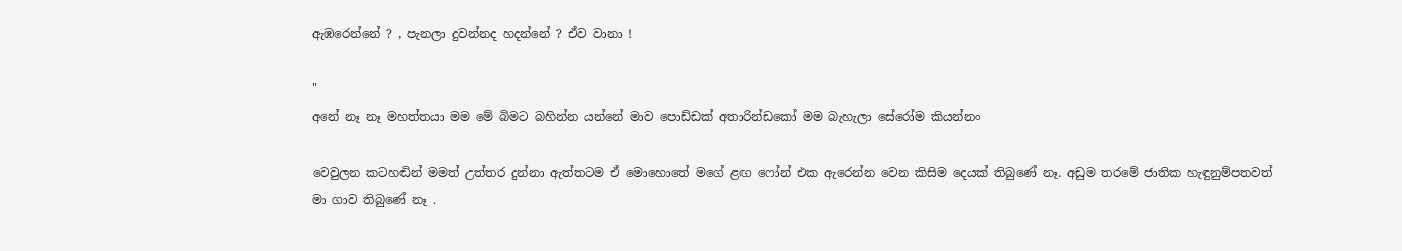ඇඹරෙන්නේ ? , පැනලා දුවන්නද හදන්නේ ? ඒව වානා !

"
අනේ නෑ නෑ මහත්තයා මම මේ බිමට බහින්න යන්නේ මාව පොඩ්ඩක් අතාරින්ඩකෝ මම බැහැලා සේරෝම කියන්නං

වෙවුලන කටහඬින් මමත් උත්තර දුන්නා ඇත්තටම ඒ මොහොතේ මගේ ළඟ ෆෝන් එක ඇරෙන්න වෙන කිසිම දෙයක් තිබුණේ නෑ. අඩුම තරමේ ජාතික හැඳුනුම්පතවත් මා ගාව තිබුණේ නෑ .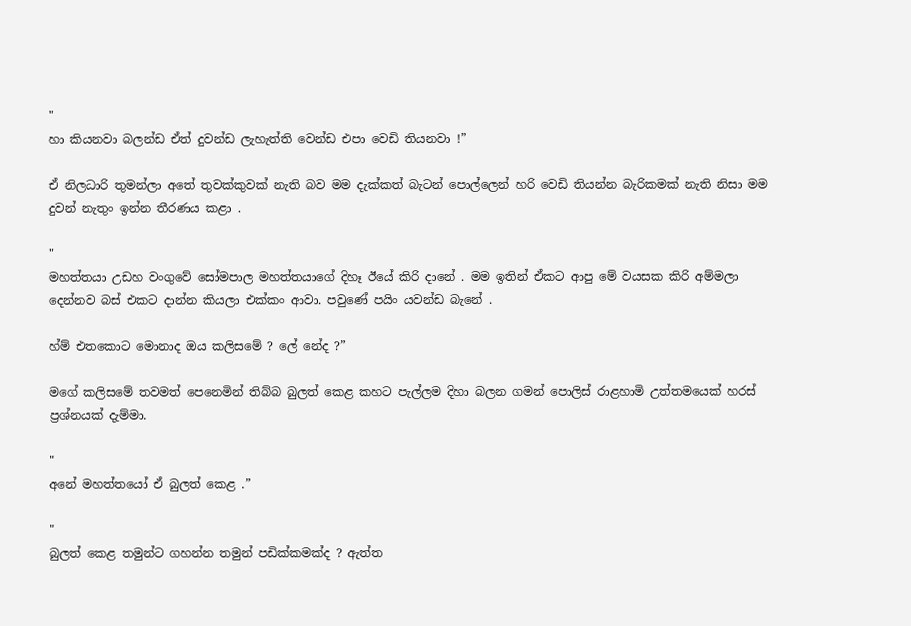"
හා කියනවා බලන්ඩ ඒත් දුවන්ඩ ලැහැත්ති වෙන්ඩ එපා වෙඩි තියනවා !”

ඒ නිලධාරි තුමන්ලා අතේ තුවක්කුවක් නැති බව මම දැක්කත් බැටන් පොල්ලෙන් හරි වෙඩි තියන්න බැරිකමක් නැති නිසා මම දුවන් නැතුං ඉන්න තීරණය කළා .

"
මහත්තයා උඩහ වංගුවේ සෝමපාල මහත්තයාගේ දිහෑ ඊයේ කිරි දානේ . මම ඉතින් ඒකට ආපු මේ වයසක කිරි අම්මලා දෙන්නව බස් එකට දාන්න කියලා එක්කං ආවා. පවුණේ පයිං යවන්ඩ බැනේ .

හ්ම් එතකොට මොනාද ඔය කලිසමේ ? ලේ නේද ?”

මගේ කලිසමේ තවමත් පෙනෙමින් තිබ්බ බුලත් කෙළ කහට පැල්ලම දිහා බලන ගමන් පොලිස් රාළහාමි උත්තමයෙක් හරස් ප්‍රශ්නයක් දැම්මා.

"
අනේ මහත්තයෝ ඒ බුලත් කෙළ .”

"
බුලත් කෙළ තමුන්ට ගහන්න තමුන් පඩික්කමක්ද ? ඇත්ත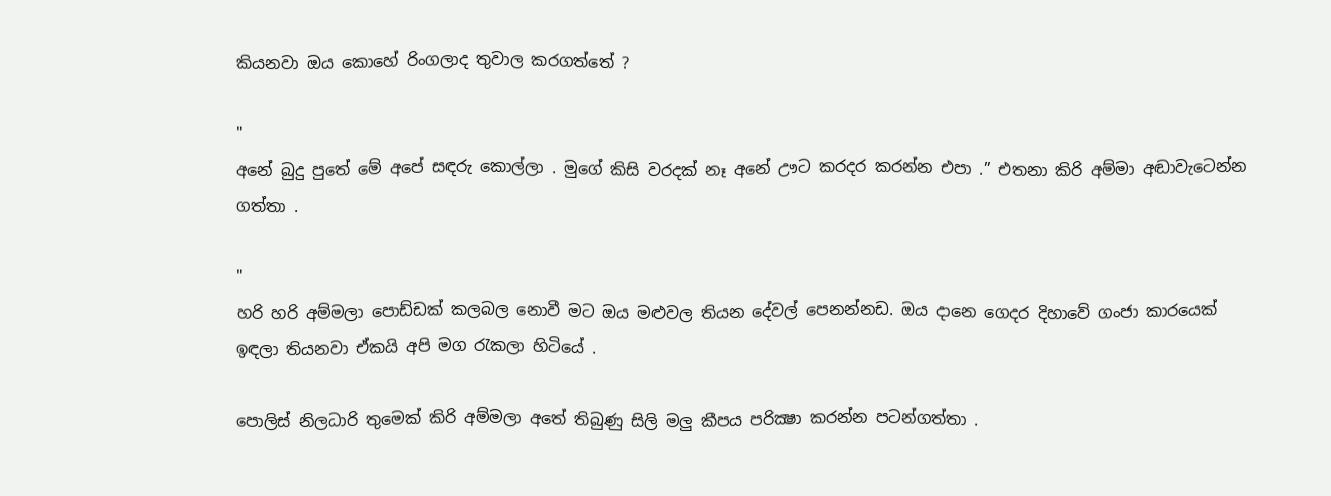කියනවා ඔය කොහේ රිංගලාද තුවාල කරගත්තේ ?

"
අනේ බුදු පුතේ මේ අපේ සඳරු කොල්ලා . මුගේ කිසි වරදක් නෑ අනේ ඌට කරදර කරන්න එපා .” එතනා කිරි අම්මා අඬාවැටෙන්න ගත්තා .

"
හරි හරි අම්මලා පොඩ්ඩක් කලබල නොවී මට ඔය මළුවල තියන දේවල් පෙනන්නඩ. ඔය දානෙ ගෙදර දිහාවේ ගංජා කාරයෙක් ඉඳලා තියනවා ඒකයි අපි මග රැකලා හිටියේ .

පොලිස් නිලධාරි තුමෙක් කිරි අම්මලා අතේ තිබුණු සිලි මලු කීපය පරික්‍ෂා කරන්න පටන්ගත්තා .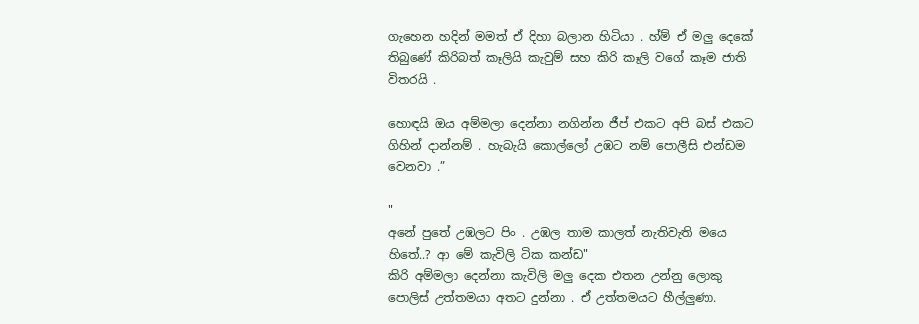ගැහෙන හදින් මමත් ඒ දිහා බලාන හිටියා . හ්ම් ඒ මලු දෙකේ තිබුණේ කිරිබත් කෑලියි කැවුම් සහ කිරි කෑලි වගේ කෑම ජාති විතරයි .

හොඳයි ඔය අම්මලා දෙන්නා නගින්න ජීප් එකට අපි බස් එකට ගිහින් දාන්නම් . හැබැයි කොල්ලෝ උඹට නම් පොලීසි එන්ඩම වෙනවා .”

"
අනේ පුතේ උඹලට පිං . උඹල තාම කාලත් නැතිවැති මයෙ හිතේ..? ආ මේ කැවිලි ටික කන්ඩ"
කිරි අම්මලා දෙන්නා කැවිලි මලු දෙක එතන උන්නු ලොකු පොලිස් උත්තමයා අතට දුන්නා . ඒ උත්තමයට හීල්ලුණා.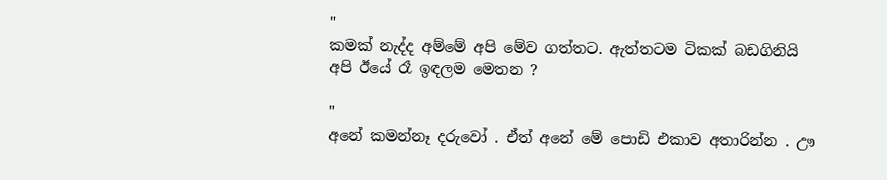"
කමක් නැද්ද අම්මේ අපි මේව ගත්තට. ඇත්තටම ටිකක් බඩගිනියි අපි ඊයේ රෑ ඉඳලම මෙතන ?

"
අනේ කමන්නෑ දරුවෝ . ඒත් අනේ මේ පොඩි එකාව අතාරින්න . ඌ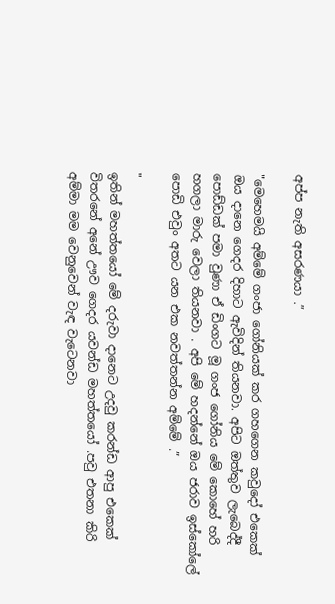අප්ප නැති අසරණයා .”

"මෙහෙමයි අම්මේ ගංජා ගෝනියක් කර ගහගෙන කවුදෝ එකෙක් ඔය දානෙ ගෙදර දිහාට ඇවිදින් තියනවා. අපිට ඔත්තුව ලැබෙද්දී පොඩ්ඩක් පමා වුණා ඒ ඩිංගට මූ ගංජ ගෝනිය මේ කොහේ හරි හගලා මාරු වෙලා තියනවා . අපි මේ හදන්නේ ඔය ජරාව ඉස්කෝලේ පොඩි එවුං අතට යන එක නවත්තන්න අම්මේ .”

"
ඉතින් මහත්තයෝ මේ දරුවා දානෙට උදවු කරන්ඩ ආපු එකෙක් විතරනේ අනේ ඌව ගෙදර යවන්ඩ මහත්තයෝ .පවු එතනා කිරි අම්මා මම වෙනුවෙන් වැඳ වැටෙනවා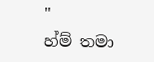"
හ්ම් තමා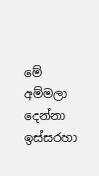මේ අම්මලා දෙන්නා ඉස්සරහා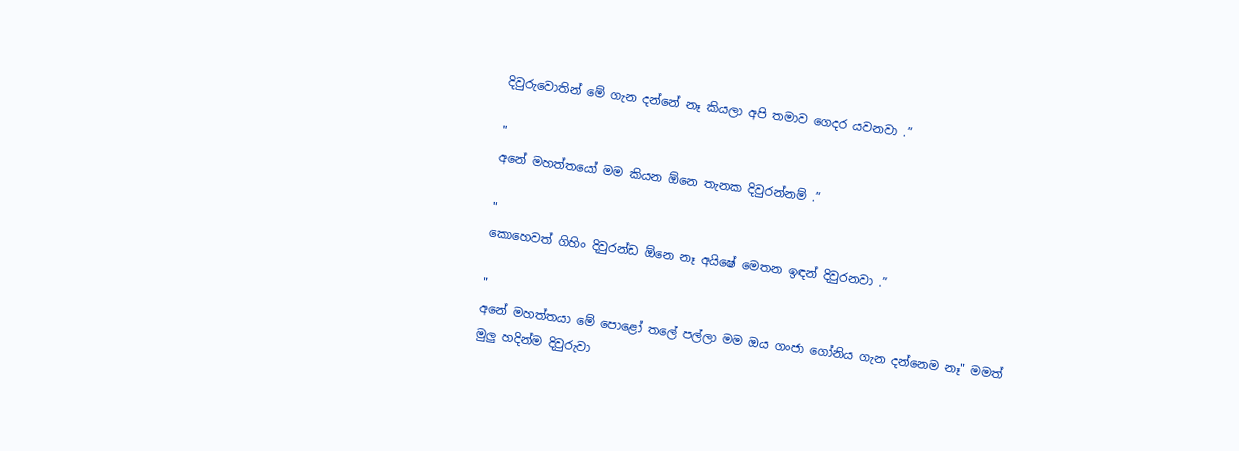දිවුරුවොතින් මේ ගැන දන්නේ නෑ කියලා අපි තමාව ගෙදර යවනවා .”

"
අනේ මහත්තයෝ මම කියන ඕනෙ තැනක දිවුරන්නම් .”

"
කොහෙවත් ගිහිං දිවුරන්ඩ ඕනෙ නෑ අයිෂේ මෙතන ඉඳන් දිවුරනවා .”

"
අනේ මහත්තයා මේ පොළෝ තලේ පල්ලා මම ඔය ගංජා ගෝනිය ගැන දන්නෙම නෑ" මමත් මුලු හදින්ම දිවුරුවා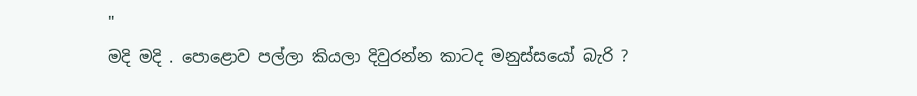"
මදි මදි . පොළොව පල්ලා කියලා දිවුරන්න කාටද මනුස්සයෝ බැරි ?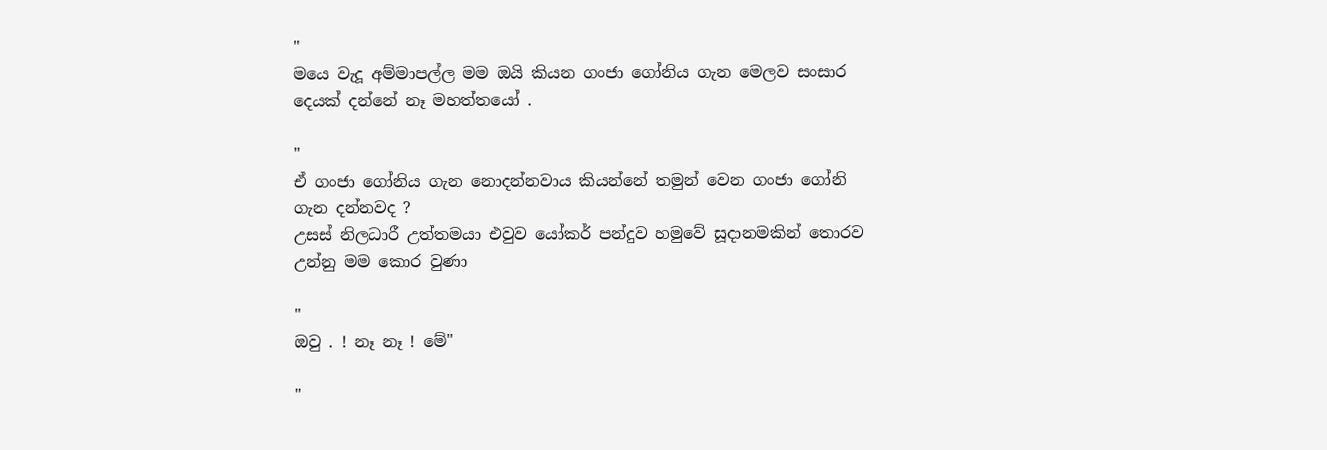"
මයෙ වැදූ අම්මාපල්ල මම ඔයි කියන ගංජා ගෝනිය ගැන මෙලව සංසාර දෙයක් දන්නේ නෑ මහත්තයෝ .

"
ඒ ගංජා ගෝනිය ගැන නොදන්නවාය කියන්නේ තමුන් වෙන ගංජා ගෝනි ගැන දන්නවද ?
උසස් නිලධාරී උත්තමයා එවුව යෝකර් පන්දුව හමුවේ සූදානමකින් තොරව උන්නු මම කොර වුණා

"
ඔවු . ! නෑ නෑ ! මේ"

"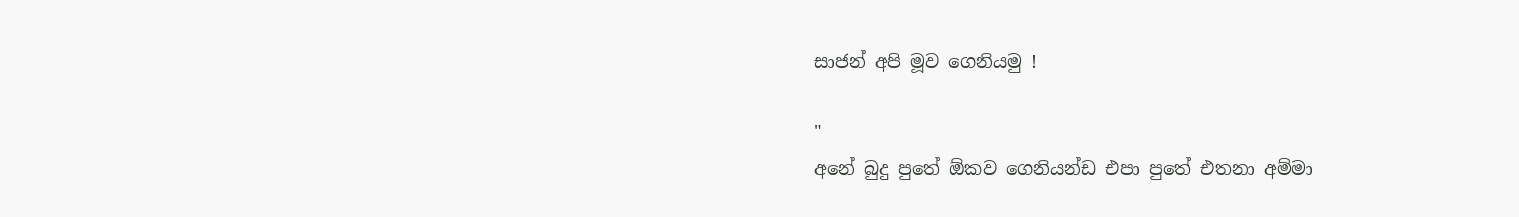සාජන් අපි මූව ගෙනියමු !

"
අනේ බුදු පුතේ ඕකව ගෙනියන්ඩ එපා පුතේ එතනා අම්මා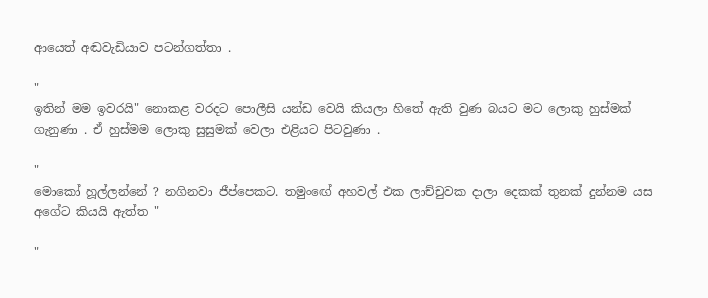ආයෙත් අඬවැඩියාව පටන්ගත්තා .

"
ඉතින් මම ඉවරයි" නොකළ වරදට පොලීසි යන්ඩ වෙයි කියලා හිතේ ඇති වුණ බයට මට ලොකු හුස්මක් ගැනුණා . ඒ හුස්මම ලොකු සුසුමක් වෙලා එළියට පිටවුණා .

"
මොකෝ හූල්ලන්නේ ? නගිනවා ජීප්පෙකට. තමුංඟේ අහවල් එක ලාච්චුවක දාලා දෙකක් තුනක් දුන්නම යස අගේට කියයි ඇත්ත "

"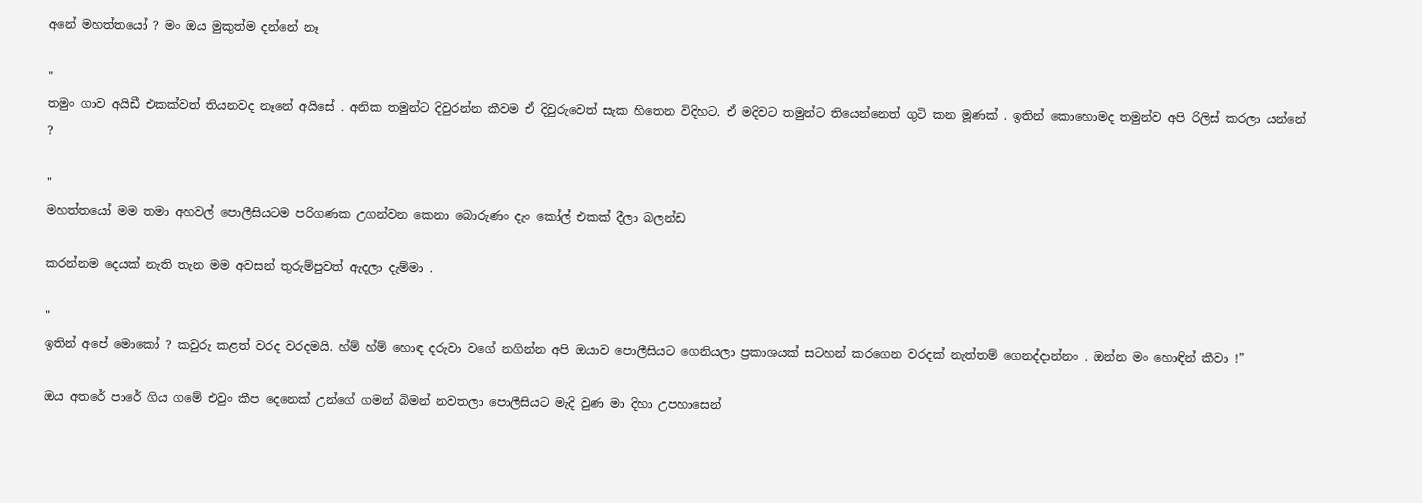අනේ මහත්තයෝ ? මං ඔය මුකුත්ම දන්නේ නෑ

"
තමුං ගාව අයිඩී එකක්වත් තියනවද නෑනේ අයිසේ . අනික තමුන්ට දිවුරන්න කීවම ඒ දිවුරුවෙත් සැක හිතෙන විදිහට. ඒ මදිවට තමුන්ට තියෙන්නෙත් ගුටි කන මූණක් . ඉතින් කොහොමද තමුන්ව අපි රිලිස් කරලා යන්නේ ?

"
මහත්තයෝ මම තමා අහවල් පොලීසියටම පරිගණක උගන්වන කෙනා බොරුණං දැං කෝල් එකක් දීලා බලන්ඩ

කරන්නම දෙයක් නැති තැන මම අවසන් තුරුම්පුවත් ඇදලා දැම්මා .

"
ඉතින් අපේ මොකෝ ? කවුරු කළත් වරද වරදමයි. හ්ම් හ්ම් හොඳ දරුවා වගේ නගින්න අපි ඔයාව පොලීසියට ගෙනියලා ප්‍රකාශයක් සටහන් කරගෙන වරදක් නැත්තම් ගෙනද්දාන්නං . ඔන්න මං හොඳින් කීවා !”

ඔය අතරේ පාරේ ගිය ගමේ එවුං කීප දෙනෙක් උන්ගේ ගමන් බිමන් නවතලා පොලීසියට මැදි වුණ මා දිහා උපහාසෙන්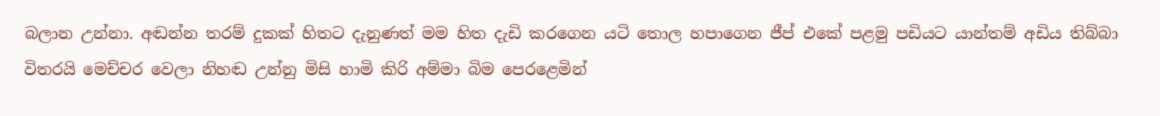බලාන උන්නා. අඬන්න තරම් දුකක් හිතට දැනුණත්‍ මම හිත දැඩි කරගෙන යටි තොල හපාගෙන ජීප් එකේ පළමු පඩියට යාන්තම් අඩිය තිබ්බා විතරයි මෙච්චර වෙලා නිහඬ උන්නු මිසි හාමි කිරි අම්මා බිම පෙරළෙමින්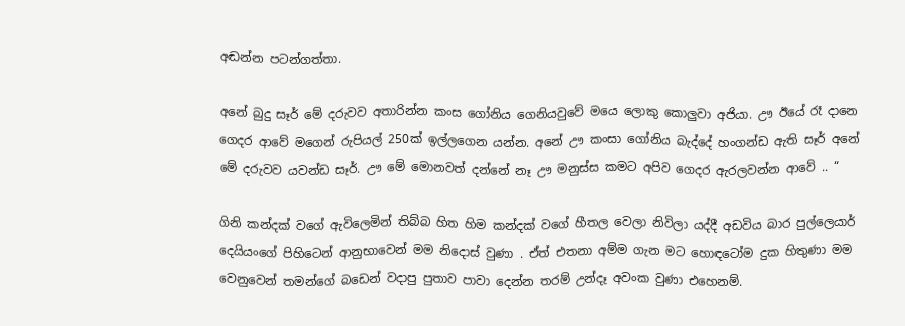අඬන්න පටන්ගත්තා.

අනේ බුදු සෑර් මේ දරුවව අතාරින්න කංස ගෝනිය ගෙනියවුවේ මයෙ ලොකු කොලුවා අජියා. ඌ ඊයේ රෑ දානෙ ගෙදර ආවේ මගෙන් රුපියල් 250ක් ඉල්ලගෙන යන්න. අනේ ඌ කංසා ගෝනිය බැද්දේ හංගන්ඩ ඇති සෑර් අනේ මේ දරුවව යවන්ඩ සෑර්. ඌ මේ මොනවත් දන්නේ නෑ ඌ මනුස්ස කමට අපිව ගෙදර ඇරලවන්න ආවේ .. “

ගිනි කන්දක් වගේ ඇවිලෙමින් තිබ්බ හිත හිම කන්දක් වගේ හීතල වෙලා නිවිලා යද්දී අඩවිය බාර පුල්ලෙයාර් දෙයියංගේ පිහිටෙන් ආනුභාවෙන් මම නිදොස් වුණා . ඒත් එතනා අම්ම ගැන මට හොඳටෝම දුක හිතුණා මම වෙනුවෙන් තමන්ගේ බඩෙන් වදාපු පුතාව පාවා දෙන්න තරම් උන්දෑ අවංක වුණා එහෙනම්.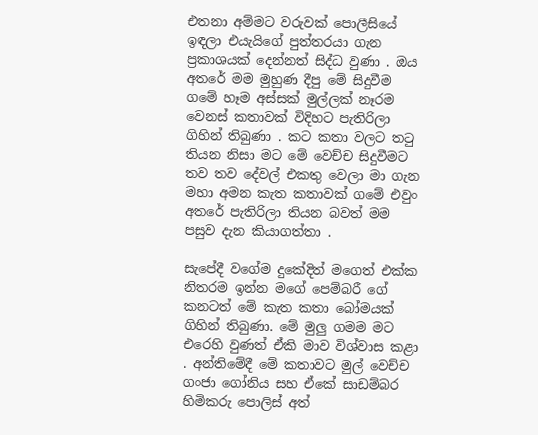එතනා අම්මට වරුවක් පොලීසියේ ඉඳලා එයැයිගේ පුත්තරයා ගැන ප්‍රකාශයක් දෙන්නත් සිද්ධ වුණා . ඔය අතරේ මම මුහුණ දීපු මේ සිදුවීම ගමේ හෑම අස්සක් මුල්ලක් නෑරම වෙනස් කතාවක් විදිහට පැතිරිලා ගිහින් තිබුණා . කට කතා වලට තටු තියන නිසා මට මේ වෙච්ච සිදුවීමට තව තව දේවල් එකතු වෙලා මා ගැන මහා අමන කැත කතාවක් ගමේ එවුං අතරේ පැතිරිලා තියන බවත් මම පසුව දැන කියාගත්තා .

සැපේදී වගේම දුකේදිත් මගෙත් එක්ක නිතරම ඉන්න මගේ පෙම්බරී ගේ කනටත් මේ කැත කතා බෝමයක් ගිහින් තිබුණා. මේ මුලු ගමම මට එරෙහි වුණත් ඒකි මාව විශ්වාස කළා . අන්තිමේදී මේ කතාවට මුල් වෙච්ච ගංජා ගෝනිය සහ ඒකේ සාඩම්බර හිමිකරු පොලිස් අත්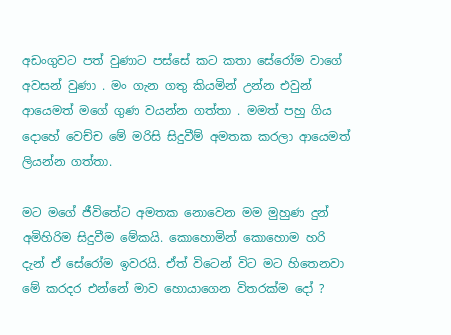අඩංගුවට පත් වුණාට පස්සේ කට කතා සේරෝම වාගේ අවසන් වුණා . මං ගැන ගතු කියමින් උන්න එවුන් ආයෙමත් මගේ ගුණ වයන්න ගත්තා . මමත් පහු ගිය දොහේ වෙච්ච මේ මරිසි සිදුවීම් අමතක කරලා ආයෙමත් ලියන්න ගත්තා.

මට මගේ ජීවිතේට අමතක නොවෙන මම මුහුණ දුන් අමිහිරිම සිදුවීම මේකයි. කොහොමින් කොහොම හරි දැන් ඒ සේරෝම ඉවරයි. ඒත් විටෙන් විට මට හිතෙනවා මේ කරදර එන්නේ මාව හොයාගෙන විතරක්ම දෝ ?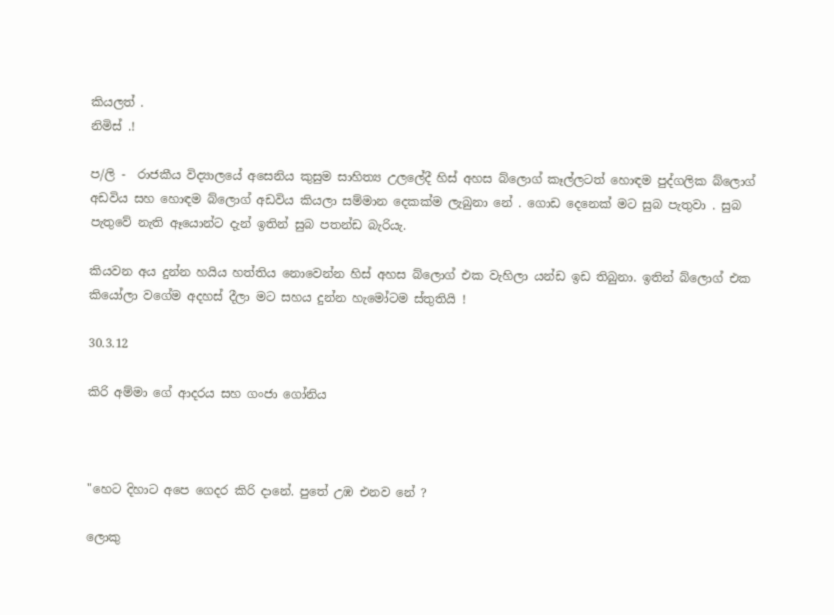කියලත් .
නිමිස් .!

ප/ලි -  රාජකීය විද්‍යාලයේ අසෙනිය කුසුම සාහිත්‍ය උලලේදී හිස් අහස බ්ලොග් කෑල්ලටත් හොඳම පුද්ගලික බ්ලොග් අඩවිය සහ හොඳම බ්ලොග් අඩවිය කියලා සම්මාන දෙකක්ම ලැබුනා නේ . ගොඩ දෙනෙක් මට සුබ පැතුවා . සුබ පැතුවේ නැති ඈයොන්ට දැන් ඉතින් සුබ පතන්ඩ බැරියැ.

කියවන අය දුන්න හයිය හත්තිය නොවෙන්න හිස් අහස බ්ලොග් එක වැහිලා යන්ඩ ඉඩ තිබුනා. ඉතින් බ්ලොග් එක කියෝලා වගේම අදහස් දීලා මට සහය දුන්න හැමෝටම ස්තුතියි !

30.3.12

කිරි අම්මා ගේ ආදරය සහ ගංජා ගෝනිය



"හෙට දිහාට අපෙ ගෙදර කිරි දානේ. පුතේ උඹ එනව නේ ?

ලොකු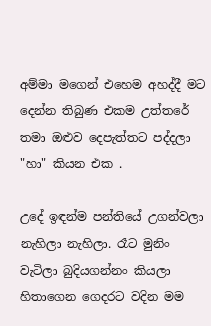අම්මා මගෙන් එහෙම අහද්දී මට දෙන්න තිබුණ එකම උත්තරේ තමා ඔළුව දෙපැත්තට පද්දලා "හා" කියන එක .

උදේ ඉඳන්ම පන්තියේ උගන්වලා නැහිලා නැහිලා. රෑට මුනිං වැටිලා බුදියගන්නං කියලා හිතාගෙන ගෙදරට වදින මම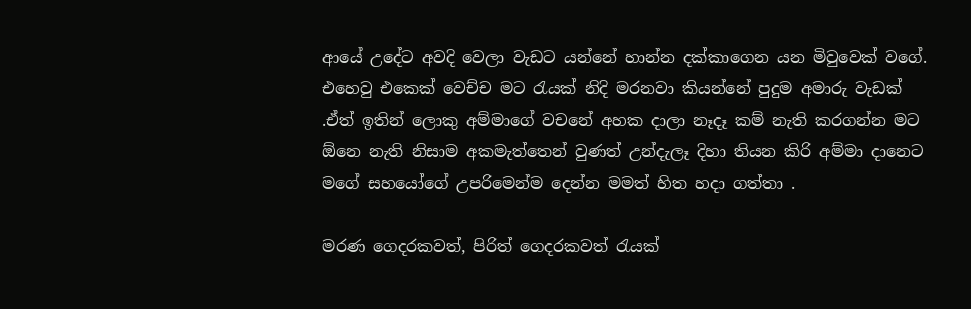ආයේ උදේට අවදි වෙලා වැඩට යන්නේ හාන්න දක්කාගෙන යන මිවුවෙක් වගේ. එහෙවු එකෙක් වෙච්ච මට රැයක් නිදි මරනවා කියන්නේ පුදුම අමාරු වැඩක් .ඒත් ඉතින් ලොකු අම්මාගේ වචනේ අහක දාලා නෑදෑ කම් නැති කරගන්න මට ඕනෙ නැති නිසාම අකමැත්තෙන් වුණත් උන්දැලෑ දිහා තියන කිරි අම්මා දානෙට මගේ සහයෝගේ උපරිමෙන්ම දෙන්න මමත් හිත හදා ගත්තා .

මරණ ගෙදරකවත්, පිරිත් ගෙදරකවත් රැයක්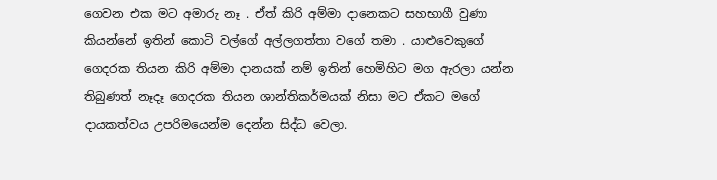ගෙවන එක මට අමාරු නෑ . ඒත් කිරි අම්මා දානෙකට සහභාගී වුණා කියන්නේ ඉතින් කොටි වල්ගේ අල්ලගත්තා වගේ තමා . යාළුවෙකුගේ ගෙදරක තියන කිරි අම්මා දානයක් නම් ඉතින් හෙමිහිට මග ඇරලා යන්න තිබුණත් නෑදෑ ගෙදරක තියන ශාන්තිකර්මයක් නිසා මට ඒකට මගේ දායකත්වය උපරිමයෙන්ම දෙන්න සිද්ධ වෙලා.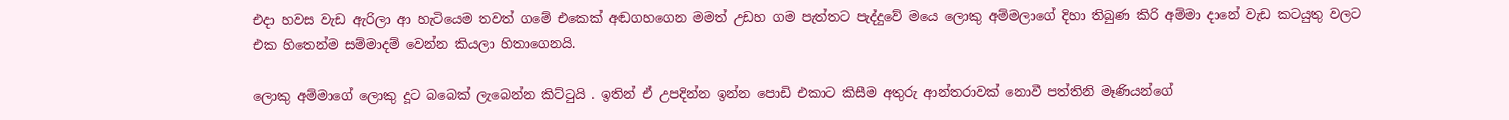එදා හවස වැඩ ඇරිලා ආ හැටියෙම තවත් ගමේ එකෙක් අඬගහගෙන මමත් උඩහ ගම පැත්තට පැද්දුවේ මයෙ ලොකු අම්මලාගේ දිහා තිබුණ කිරි අම්මා දානේ වැඩ කටයුතු වලට එක හිතෙන්ම සම්මාදම් වෙන්න කියලා හිතාගෙනයි.

ලොකු අම්මාගේ ලොකු දූට බබෙක් ලැබෙන්න කිට්ටුයි . ඉතින් ඒ උපදින්න ඉන්න පොඩි එකාට කිසීම අතුරු ආන්තරාවක් නොවී පත්තිනි මෑණියන්ගේ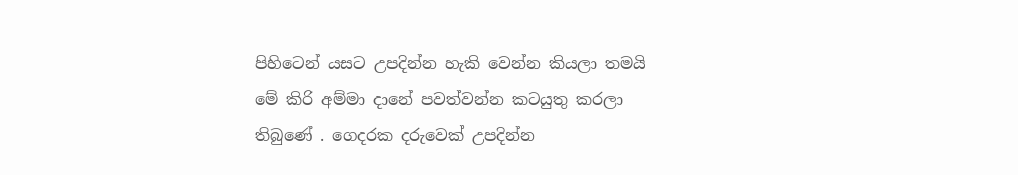පිහිටෙන් යසට උපදින්න හැකි වෙන්න කියලා තමයි මේ කිරි අම්මා දානේ පවත්වන්න කටයුතු කරලා තිබුණේ . ගෙදරක දරුවෙක් උපදින්න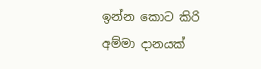ඉන්න කොට කිරි අම්මා දානයක්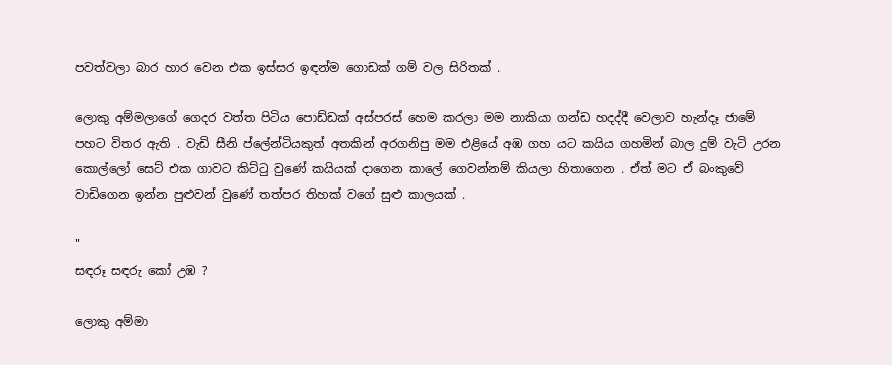පවත්වලා බාර හාර වෙන එක ඉස්සර ඉඳන්ම ගොඩක් ගම් වල සිරිතක් .

ලොකු අම්මලාගේ ගෙදර වත්ත පිටිය පොඩ්ඩක් අස්පරස් හෙම කරලා මම නාකියා ගන්ඩ හදද්දී වෙලාව හැන්දෑ ජාමේ පහට විතර ඇති . වැඩි සීනි ප්ලේන්ටියකුත් අතකින් අරගනිපු මම එළියේ අඹ ගහ යට කයිය ගහමින් බාල දුම් වැටි උරන කොල්ලෝ සෙට් එක ගාවට කිට්ටු වුණේ කයියක් දාගෙන කාලේ ගෙවන්නම් කියලා හිතාගෙන . ඒත් මට ඒ බංකුවේ වාඩිගෙන ඉන්න පුළුවන් වුණේ තත්පර තිහක් වගේ සුළු කාලයක් .

"
සඳරූ සඳරු කෝ උඹ ?

ලොකු අම්මා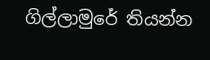ගිල්ලාමුරේ තියන්න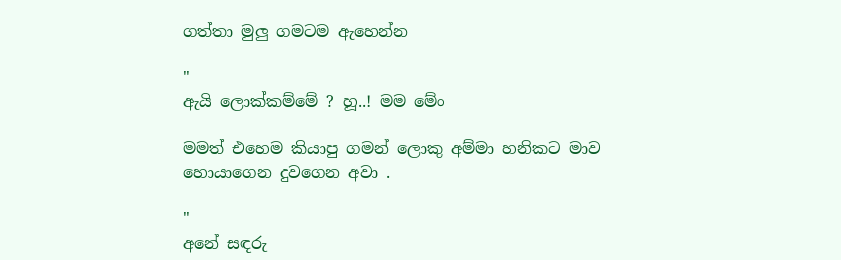ගත්තා මුලු ගමටම ඇහෙන්න

"
ඇයි ලොක්කම්මේ ? හූ..! මම මේං

මමත් එහෙම කියාපු ගමන් ලොකු අම්මා හනිකට මාව හොයාගෙන දුවගෙන අවා .

"
අනේ සඳරු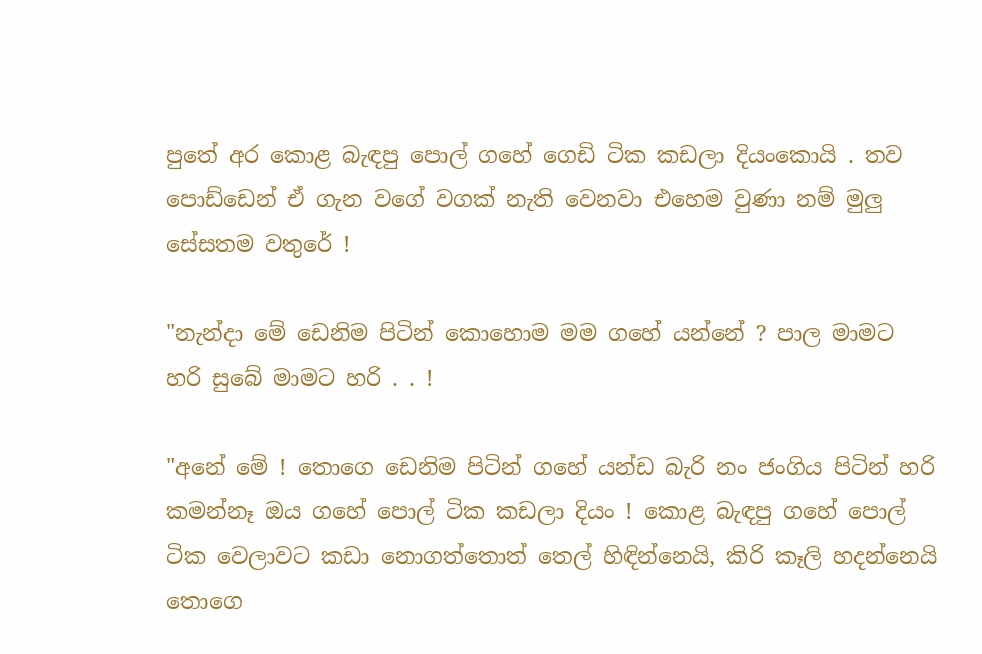පුතේ අර කොළ බැඳපු පොල් ගහේ ගෙඩි ටික කඩලා දියංකොයි . තව පොඩ්ඩෙන් ඒ ගැන වගේ වගක් නැති වෙනවා එහෙම වුණා නම් මුලු සේසතම වතුරේ !

"නැන්දා මේ ඩෙනිම පිටින් කොහොම මම ගහේ යන්නේ ? පාල මාමට හරි සුබේ මාමට හරි . . !

"අනේ මේ ! තොගෙ ඩෙනිම පිටින් ගහේ යන්ඩ බැරි නං ජංගිය පිටින් හරි කමන්නෑ ඔය ගහේ පොල් ටික කඩලා දියං ! කොළ බැඳපු ගහේ පොල් ටික වෙලාවට කඩා නොගත්තොත් තෙල් හිඳින්නෙයි, කිරි කෑලි හදන්නෙයි තොගෙ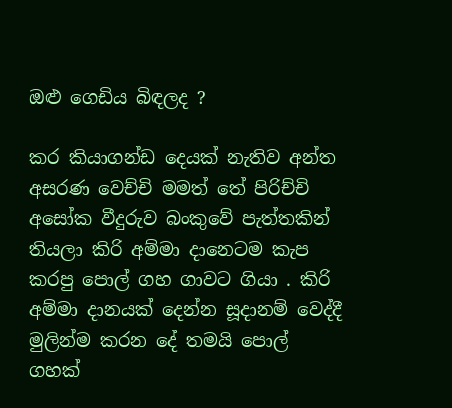ඔළු ගෙඩිය බිඳලද ?

කර කියාගන්ඩ දෙයක් නැතිව අන්ත අසරණ වෙච්චි මමත් තේ පිරිච්චි අසෝක වීදුරුව බංකුවේ පැත්තකින් තියලා කිරි අම්මා දානෙටම කැප කරපු පොල් ගහ ගාවට ගියා . කිරි අම්මා දානයක් දෙන්න සූදානම් වෙද්දී මුලින්ම කරන දේ තමයි පොල් ගහක්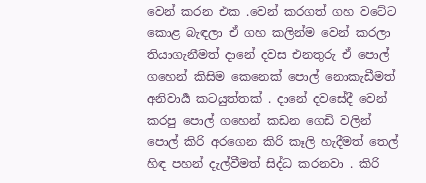වෙන් කරන එක .වෙන් කරගත් ගහ වටේට කොළ බැඳලා ඒ ගහ කලින්ම වෙන් කරලා තියාගැනීමත් දානේ දවස එනතුරු ඒ පොල් ගහෙන් කිසිම කෙනෙක් පොල් නොකැඩීමත් අනිවාර්‍ය කටයුත්තක් . දානේ දවසේදී වෙන් කරපු පොල් ගහෙන් කඩන ගෙඩි වලින් පොල් කිරි අරගෙන කිරි කෑලි හැදීමත් තෙල් හිඳ පහන් දැල්වීමත් සිද්ධ කරනවා . කිරි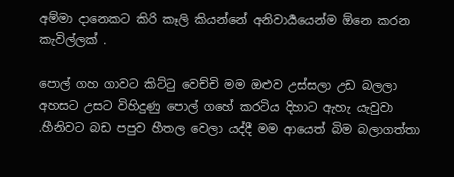අම්මා දානෙකට කිරි කෑලි කියන්නේ අනිවාර්‍යයෙන්ම ඕනෙ කරන කැවිල්ලක් .

පොල් ගහ ගාවට කිට්ටු වෙච්චි මම ඔළුව උස්සලා උඩ බලලා අහසට උසට විහිදුණු පොල් ගහේ කරටිය දිහාට ඇහැ යැවුවා .හීනිවට බඩ පපුව හීතල වෙලා යද්දී මම ආයෙත් බිම බලාගත්තා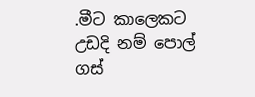.මීට කාලෙකට උඩදි නම් පොල් ගස්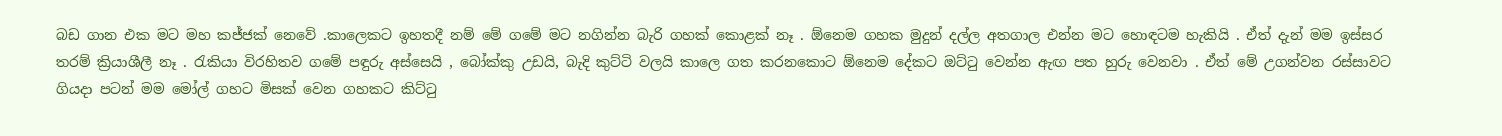බඩ ගාන එක මට මහ කජ්ජක් නෙවේ .කාලෙකට ඉහතදී නම් මේ ගමේ මට නගින්න බැරි ගහක් කොළක් නෑ . ඕනෙම ගහක මුදුන් දල්ල අතගාල එන්න මට හොඳටම හැකියි . ඒත් දැන් මම ඉස්සර තරම් ක්‍රියාශීලී නෑ . රැකියා විරහිතව ගමේ පඳුරු අස්සෙයි , බෝක්කු උඩයි, බැදි කුට්ටි වලයි කාලෙ ගත කරනකොට ඕනෙම දේකට ඔට්ටු වෙන්න ඇඟ පත හුරු වෙනවා . ඒත් මේ උගන්වන රස්සාවට ගියදා පටන් මම මෝල් ගහට මිසක් වෙන ගහකට කිට්ටු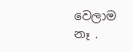වෙලාම නෑ .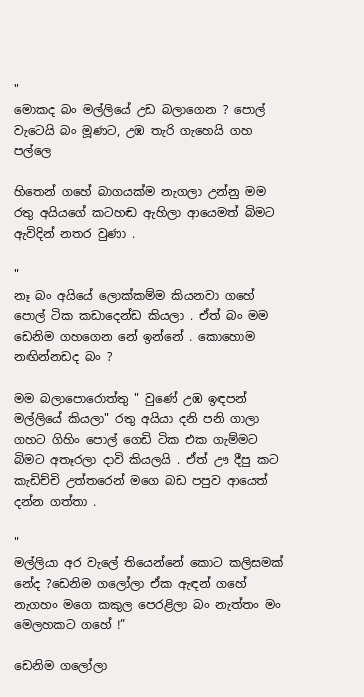"
මොකද බං මල්ලියේ උඩ බලාගෙන ? පොල් වැටෙයි බං මූණට, උඹ තැරි ගැහෙයි ගහ පල්ලෙ

හිතෙන් ගහේ බාගයක්ම නැගලා උන්නු මම රතු අයියගේ කටහඬ ඇහිලා ආයෙමත් බිමට ඇවිදින් නතර වුණා .

"
නෑ බං අයියේ ලොක්කම්ම කියනවා ගහේ පොල් ටික කඩාදෙන්ඩ කියලා . ඒත් බං මම ඩෙනිම ගහගෙන නේ ඉන්නේ . කොහොම නඟින්නඩද බං ?

මම බලාපොරොත්තු " වුණේ උඹ ඉඳපන් මල්ලියේ කියලා" රතු අයියා දනි පනි ගාලා ගහට ගිහිං පොල් ගෙඩි ටික එක ගැම්මට බිමට අතෑරලා දාවි කියලයි . ඒත් ඌ දීපු කට කැඩිච්චි උත්තරෙන් මගෙ බඩ පපුව ආයෙත් දන්න ගත්තා .

"
මල්ලියා අර වැලේ තියෙන්නේ කොට කලිසමක් නේද ?ඩෙනිම ගලෝලා ඒක ඇඳන් ගහේ නැගහං මගෙ කකුල පෙරළිලා බං නැත්තං මං මෙලහකට ගහේ !”

ඩෙනිම ගලෝලා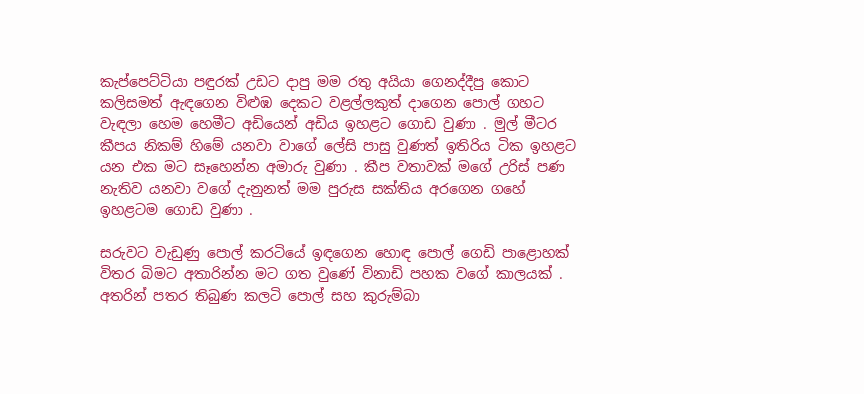කැප්පෙට්ටියා පඳුරක් උඩට දාපු මම රතු අයියා ගෙනද්දීපු කොට කලිසමත් ඇඳගෙන විළුඹ දෙකට වළල්ලකුත් දාගෙන පොල් ගහට වැඳලා හෙම හෙමීට අඩියෙන් අඩිය ඉහළට ගොඩ වුණා . මුල් මීටර කීපය නිකම් හිමේ යනවා වාගේ ලේසි පාසු වුණත් ඉතිරිය ටික ඉහළට යන එක මට සෑහෙන්න අමාරු වුණා . කීප වතාවක් මගේ උරිස් පණ නැතිව යනවා වගේ දැනුනත් මම පුරුස සක්තිය අරගෙන ගහේ ඉහළටම ගොඩ වුණා .

සරුවට වැඩුණු පොල් කරටියේ ඉඳගෙන හොඳ පොල් ගෙඩි පාළොහක් විතර බිමට අතාරින්න මට ගත වුණේ විනාඩි පහක වගේ කාලයක් . අතරින් පතර තිබුණ කලටි පොල් සහ කුරුම්බා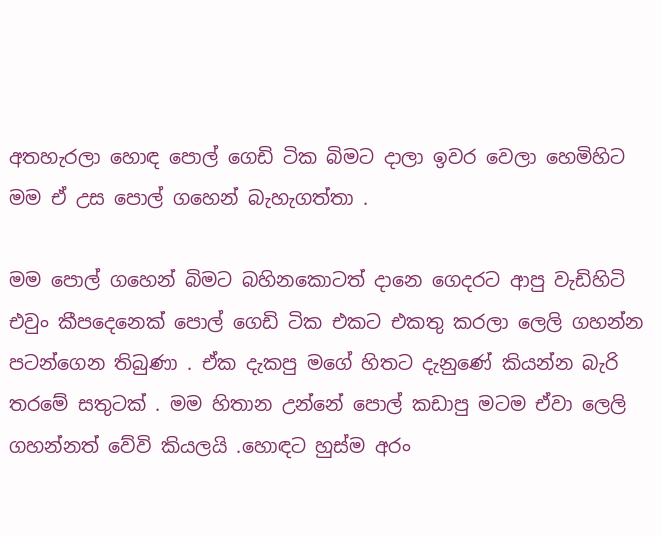අතහැරලා හොඳ පොල් ගෙඩි ටික බිමට දාලා ඉවර වෙලා හෙමිහිට මම ඒ උස පොල් ගහෙන් බැහැගත්තා .

මම පොල් ගහෙන් බිමට බහිනකොටත් දානෙ ගෙදරට ආපු වැඩිහිටි එවුං කීපදෙනෙක් පොල් ගෙඩි ටික එකට එකතු කරලා ලෙලි ගහන්න පටන්ගෙන තිබුණා . ඒක දැකපු මගේ හිතට දැනුණේ කියන්න බැරි තරමේ සතුටක් . මම හිතාන උන්නේ පොල් කඩාපු මටම ඒවා ලෙලි ගහන්නත් වේවි කියලයි .හොඳට හුස්ම අරං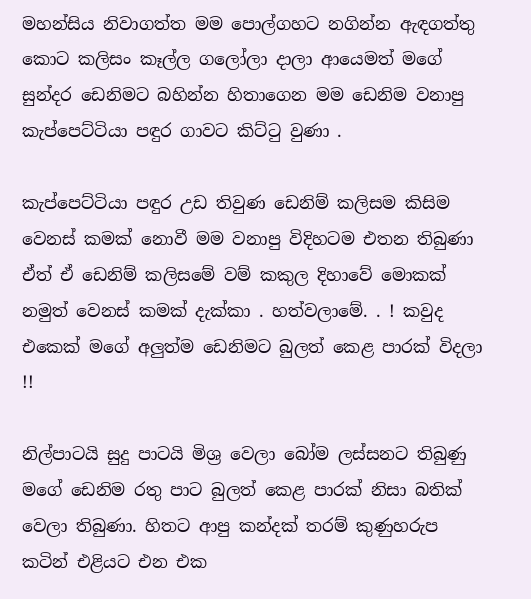මහන්සිය නිවාගත්ත මම පොල්ගහට නගින්න ඇඳගත්තු කොට කලිසං කෑල්ල ගලෝලා දාලා ආයෙමත් මගේ සුන්දර ඩෙනිමට බහින්න හිතාගෙන මම ඩෙනිම වනාපු කැප්පෙට්ටියා පඳුර ගාවට කිට්ටු වුණා .

කැප්පෙට්ටියා පඳුර උඩ තිවුණ ඩෙනිම් කලිසම කිසිම වෙනස් කමක් නොවී මම වනාපු විදිහටම එතන තිබුණා ඒත් ඒ ඩෙනිම් කලිසමේ වම් කකුල දිහාවේ මොකක් නමුත් වෙනස් කමක් දැක්කා . හත්වලාමේ. . ! කවුද එකෙක් මගේ අලුත්ම ඩෙනිමට බුලත් කෙළ පාරක් විදලා !!

නිල්පාටයි සුදු පාටයි මිශ්‍ර වෙලා බෝම ලස්සනට තිබුණු මගේ ඩෙනිම රතු පාට බුලත් කෙළ පාරක් නිසා බතික් වෙලා තිබුණා. හිතට ආපු කන්දක් තරම් කුණුහරුප කටින් එළියට එන එක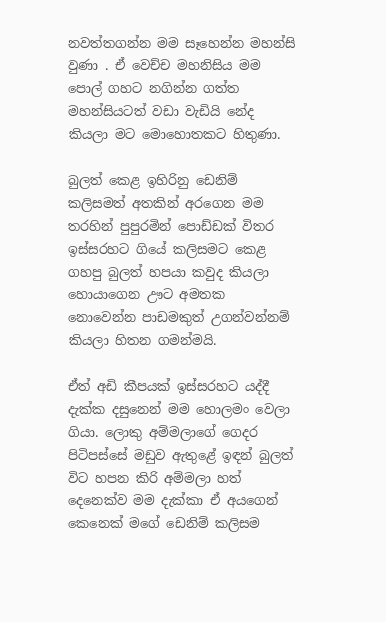නවත්තගන්න මම සෑහෙන්න මහන්සි වුණා . ඒ වෙච්ච මහනිසිය මම පොල් ගහට නගින්න ගත්ත මහන්සියටත් වඩා වැඩියි නේද කියලා මට මොහොතකට හිතුණා.

බුලත් කෙළ ඉහිරිනු ඩෙනිම් කලිසමත් අතකින් අරගෙන මම තරහින් පුපුරමින් පොඩ්ඩක් විතර ඉස්සරහට ගියේ කලිසමට කෙළ ගහපු බුලත් හපයා කවුද කියලා හොයාගෙන ඌට අමතක නොවෙන්න පාඩමකුත් උගන්වන්නම් කියලා හිතන ගමන්මයි.

ඒත් අඩි කීපයක් ඉස්සරහට යද්දී දැක්ක දසුනෙන් මම හොලමං වෙලා ගියා. ලොකු අම්මලාගේ ගෙදර පිටිපස්සේ මඩුව ඇතුළේ ඉඳන් බුලත් විට හපන කිරි අම්මලා හත් දෙනෙක්ව මම දැක්කා ඒ අයගෙන් කෙනෙක් මගේ ඩෙනිම් කලිසම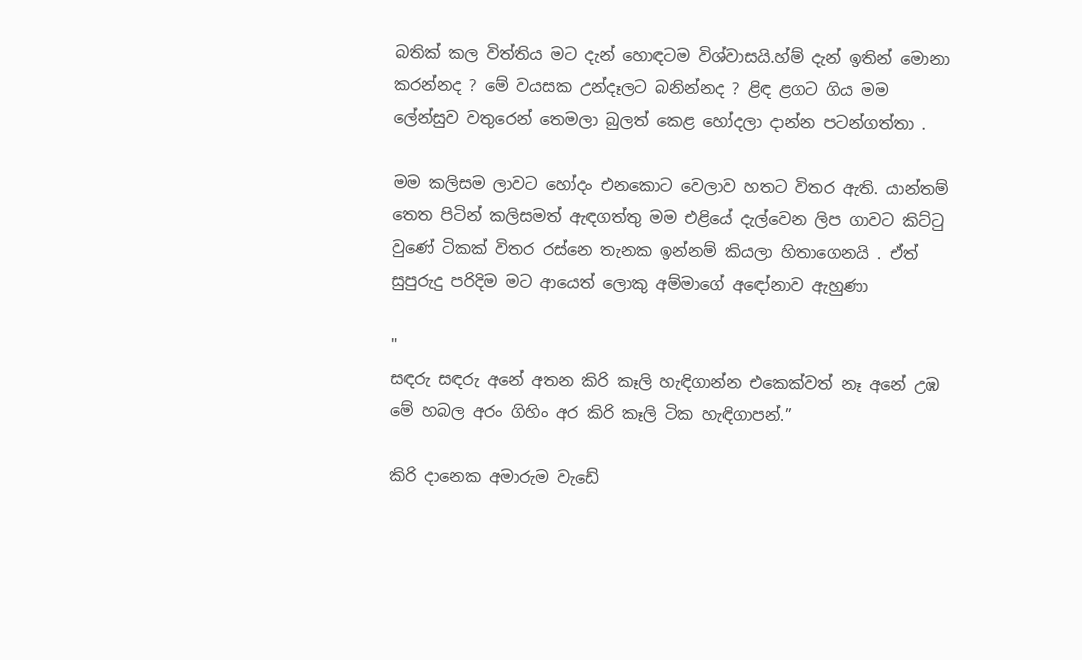බතික් කල විත්තිය මට දැන් හොඳටම විශ්වාසයි.හ්ම් දැන් ඉතින් මොනා කරන්නද ? මේ වයසක උන්දෑලට බනින්නද ? ළිඳ ළගට ගිය මම ලේන්සුව වතුරෙන් තෙමලා බුලත් කෙළ හෝදලා දාන්න පටන්ගත්තා .

මම කලිසම ලාවට හෝදං එනකොට වෙලාව හතට විතර ඇති. යාන්තම් තෙත පිටින් කලිසමත් ඇඳගත්තු මම එළියේ දැල්වෙන ලිප ගාවට කිට්ටු වුණේ ටිකක් විතර රස්නෙ තැනක ඉන්නම් කියලා හිතාගෙනයි . ඒත් සුපුරුදු පරිදිම මට ආයෙත් ලොකු අම්මාගේ අඳෝනාව ඇහුණා

"
සඳරු සඳරු අනේ අතන කිරි කෑලි හැඳිගාන්න එකෙක්වත් නෑ අනේ උඹ මේ හබල අරං ගිහිං අර කිරි කෑලි ටික හැඳිගාපන්.”

කිරි දානෙක අමාරුම වැඩේ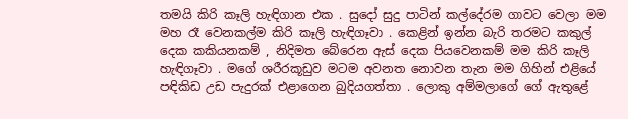තමයි කිරි කෑලි හැඳිගාන එක . සුදෝ සුදු පාටින් කල්දේරම ගාවට වෙලා මම මහ රෑ වෙනකල්ම කිරි කෑලි හැඳිගෑවා . කෙළින් ඉන්න බැරි තරමට කකුල් දෙක කකියනකම් , නිදිමත බේරෙන ඇස් දෙක පියවෙනකම් මම කිරි කෑලි හැඳිගෑවා . මගේ ශරීරකූඩුව මටම අවනත නොවන තැන මම ගිහින් එළියේ පඳිකිඩ උඩ පැදුරක් එළාගෙන බුදියගත්තා . ලොකු අම්මලාගේ ගේ ඇතුළේ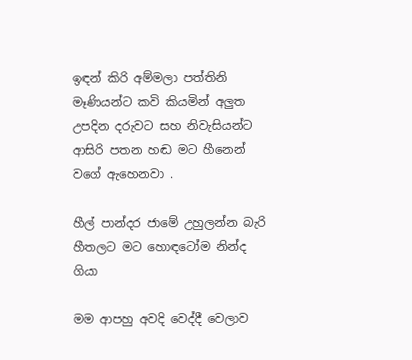ඉඳන් කිරි අම්මලා පත්තිනි මෑණියන්ට කවි කියමින් අලුත උපදින දරුවට සහ නිවැසියන්ට ආසිරි පතන හඬ මට හීනෙන් වගේ ඇහෙනවා .

හීල් පාන්දර ජාමේ උහුලන්න බැරි හීතලට මට හොඳටෝම නින්ද ගියා

මම ආපහු අවදි වෙද්දී වෙලාව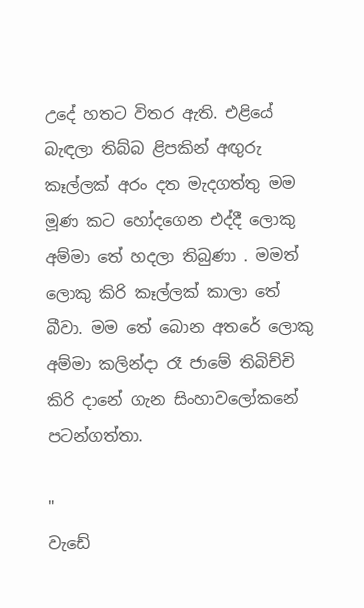උදේ හතට විතර ඇති. එළියේ බැඳලා තිබ්බ ළිපකින් අඟුරු කෑල්ලක් අරං දත මැදගත්තු මම මූණ කට හෝදගෙන එද්දී ලොකු අම්මා තේ හදලා තිබුණා . මමත් ලොකු කිරි කෑල්ලක් කාලා තේ බීවා. මම තේ බොන අතරේ ලොකු අම්මා කලින්දා රෑ ජාමේ තිබිච්චි කිරි දානේ ගැන සිංහාවලෝකනේ පටන්ගත්තා.

"
වැඩේ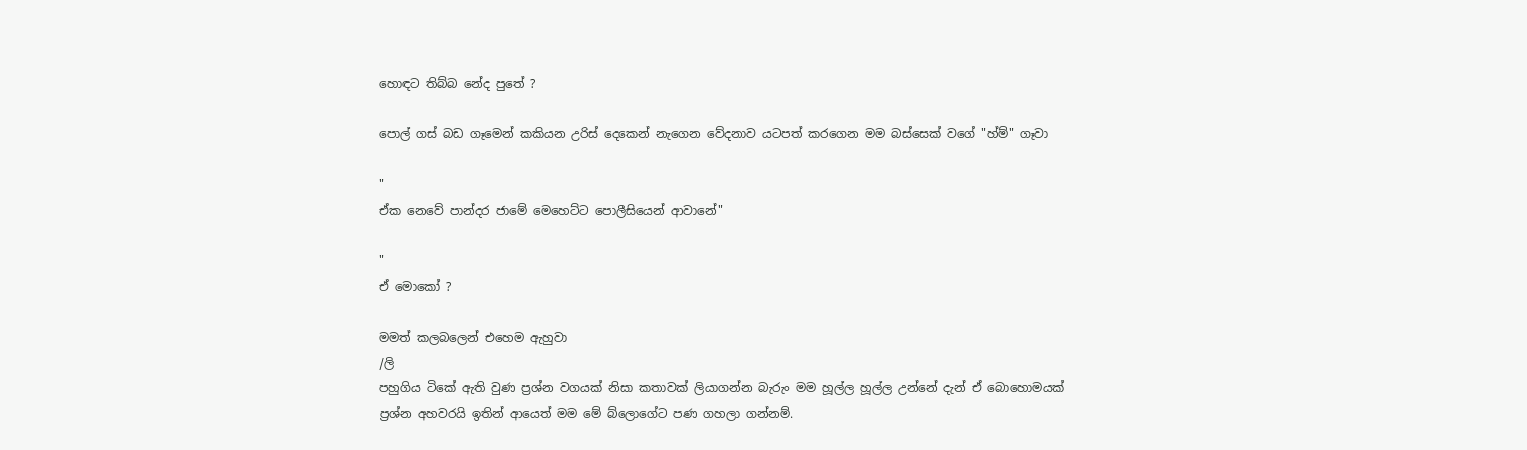හොඳට තිබ්බ නේද පුතේ ?

පොල් ගස් බඩ ගෑමෙන් කකියන උරිස් දෙකෙන් නැගෙන වේදනාව යටපත් කරගෙන මම බස්සෙක් වගේ "හ්ම්" ගෑවා

"
ඒක නෙවේ පාන්දර ජාමේ මෙහෙට්ට පොලීසියෙන් ආවානේ"

"
ඒ මොකෝ ?

මමත් කලබලෙන් එහෙම ඇහුවා
/ලි
පහුගිය ටිකේ ඇති වුණ ප්‍රශ්න වගයක් නිසා කතාවක් ලියාගන්න බැරුං මම හූල්ල හූල්ල උන්නේ දැන් ඒ බොහොමයක් ප්‍රශ්න අහවරයි ඉතින් ආයෙත් මම මේ බ්ලොගේට පණ ගහලා ගන්නම්.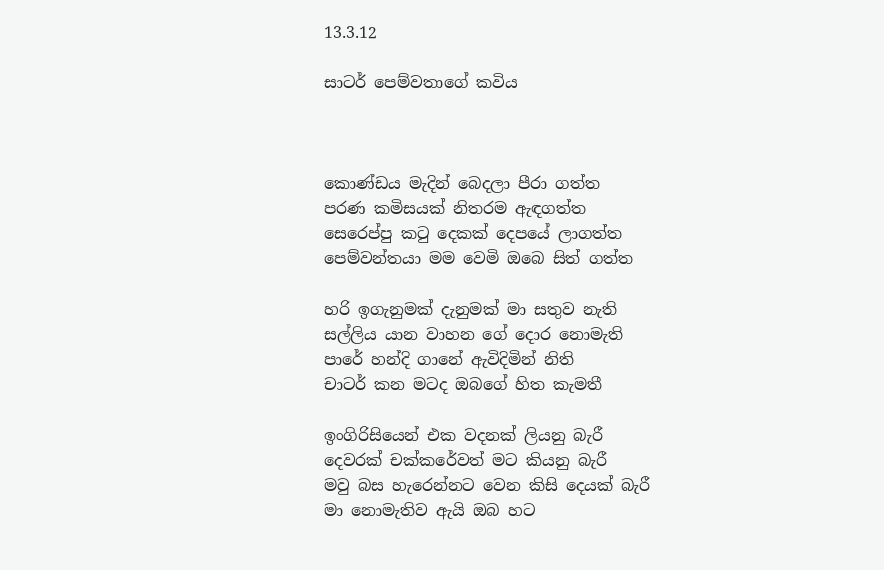13.3.12

සාටර් පෙම්වතාගේ කවිය



කොණ්ඩය මැදින් බෙදලා පීරා ගත්ත
පරණ කමිසයක් නිතරම ඇඳගත්ත
සෙරෙප්පු කටු දෙකක් දෙපයේ ලාගත්ත
පෙම්වන්තයා මම වෙමි ඔබෙ සිත් ගත්ත

හරි ඉගැනුමක් දැනුමක් මා සතුව නැති
සල්ලිය යාන වාහන ගේ දොර නොමැති
පාරේ හන්දි ගානේ ඇවිදිමින් නිති
චාටර් කන මටද ඔබගේ හිත කැමතී

ඉංගිරිසියෙන් එක වදනක් ලියනු බැරී
දෙවරක් චක්කරේවත් මට කියනු බැරී
මවු බස හැරෙන්නට වෙන කිසි දෙයක් බැරී
මා නොමැතිව ඇයි ඔබ හට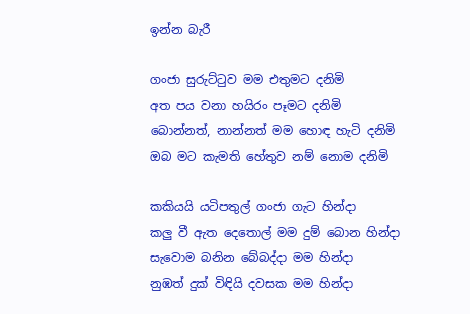ඉන්න බැරී

ගංජා සුරුට්ටුව මම එතුමට දනිමි
අත පය වනා හයිරං පෑමට දනිමි
බොන්නත්, නාන්නත් මම හොඳ හැටි දනිමි
ඔබ මට කැමති හේතුව නම් නොම දනිමි

කකියයි යටිපතුල් ගංජා ගැට හින්දා
කලු වී ඇත දෙතොල් මම දුම් බොන හින්දා
සැවොම බනින බේබද්දා මම හින්දා
නුඹත් දුක් විඳියි දවසක මම හින්දා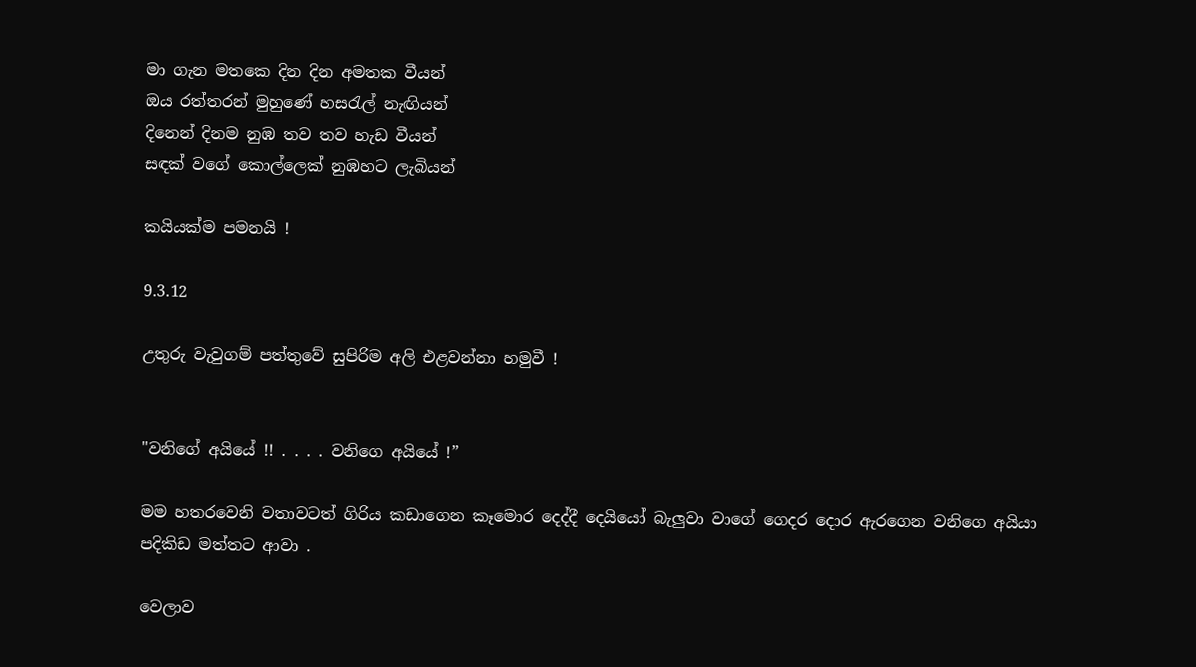මා ගැන මතකෙ දින දින අමතක වීයන්
ඔය රත්තරන් මුහුණේ හසරැල් නැඟියන්
දිනෙන් දිනම නුඹ තව තව හැඩ වීයන්
සඳක් වගේ කොල්ලෙක් නුඹහට ලැබියන්

කයියක්ම පමනයි !

9.3.12

උතුරු වැවුගම් පත්තුවේ සුපිරිම අලි එළවන්නා හමුවී !


"වනිගේ අයියේ !! . . . . වනිගෙ අයියේ !”

මම හතරවෙනි වතාවටත් ගිරිය කඩාගෙන කෑමොර දෙද්දී දෙයියෝ බැලුවා වාගේ ගෙදර දොර ඇරගෙන වනිගෙ අයියා පදිකිඩ මත්තට ආවා .

වෙලාව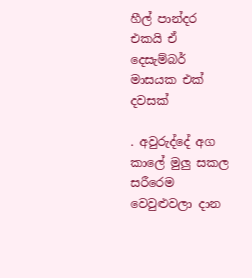හීල් පාන්දර එකයි ඒ දෙසැම්බර් මාසයක එක් දවසක්

. අවුරුද්දේ අග කාලේ මුලු සකල සරීරෙම වෙවුළුවලා දාන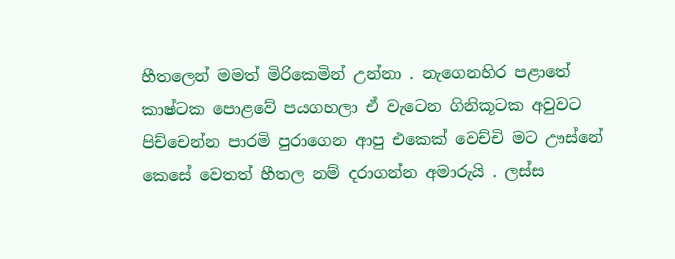හීතලෙන් මමත් මිරිකෙමින් උන්නා . නැගෙනහිර පළාතේ කාෂ්ටක පොළවේ පයගහලා ඒ වැටෙන ගිනිකූටක අවුවට පිච්චෙන්න පාරමි පුරාගෙන ආපු එකෙක් වෙච්චි මට ඌස්නේ කෙසේ වෙතත් හීතල නම් දරාගන්න අමාරුයි . ලස්ස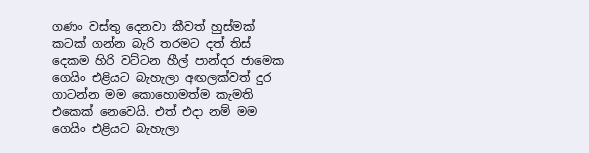ගණං වස්තු දෙනවා කීවත් හුස්මක් කටක් ගන්න බැරි තරමට දත් තිස් දෙකම හිරි වට්ටන හීල් පාන්දර ජාමෙක ගෙයිං එළියට බැහැලා අඟලක්වත් දුර ගාටන්න මම කොහොමත්ම කැමති එකෙක් නෙවෙයි. එත් එදා නම් මම ගෙයිං එළියට බැහැලා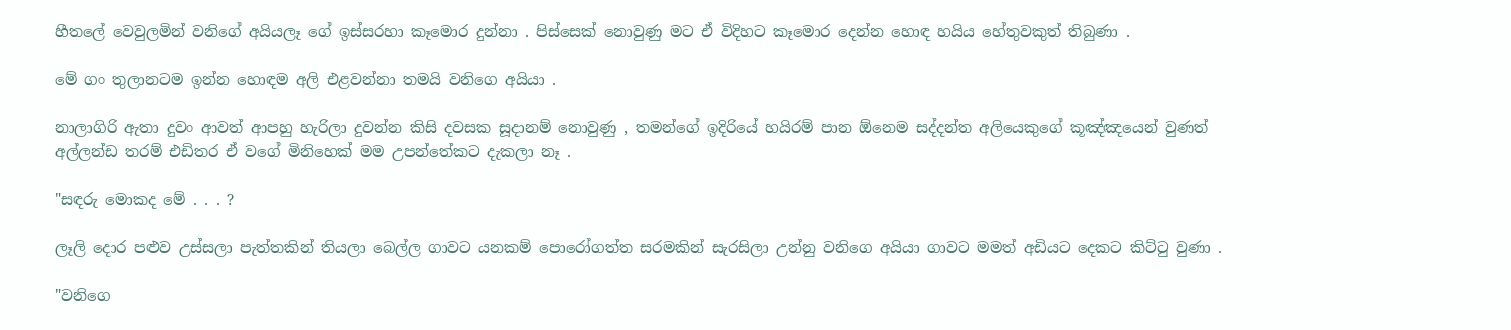හීතලේ වෙවුලමින් වනිගේ අයියලෑ ගේ ඉස්සරහා කෑමොර දුන්නා . පිස්සෙක් නොවුණු මට ඒ විදිහට කෑමොර දෙන්න හොඳ හයිය හේතුවකුත් තිබුණා .

මේ ගං තුලානටම ඉන්න හොඳම අලි එළවන්නා තමයි වනිගෙ අයියා .

නාලාගිරි ඇතා දුවං ආවත් ආපහු හැරිලා දුවන්න කිසි දවසක සූදානම් නොවුණු , තමන්ගේ ඉදිරියේ හයිරම් පාන ඕනෙම සද්දන්ත අලියෙකුගේ කූඤ්ඤයෙන් වුණත් අල්ලන්ඩ තරම් එඩිතර ඒ වගේ මිනිහෙක් මම උපන්තේකට දැකලා නෑ .

"සඳරු මොකද මේ . . . ?

ලෑලි දොර පළුව උස්සලා පැත්තකින් තියලා බෙල්ල ගාවට යනකම් පොරෝගත්ත සරමකින් සැරසිලා උන්නු වනිගෙ අයියා ගාවට මමත් අඩියට දෙකට කිට්ටු වුණා .

"වනිගෙ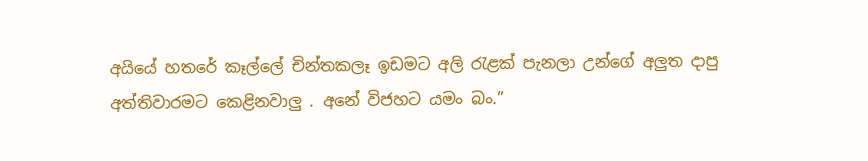අයියේ හතරේ කෑල්ලේ චින්තකලෑ ඉඩමට අලි රැළක් පැනලා උන්ගේ අලුත දාපු අත්තිවාරමට කෙළිනවාලු . අනේ විජහට යමං බං.”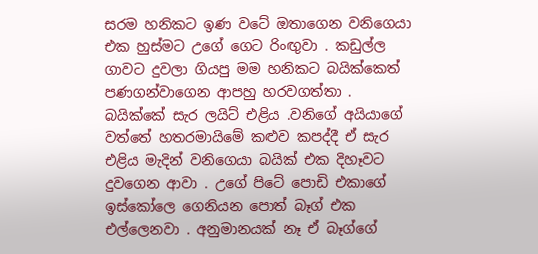සරම හනිකට ඉණ වටේ ඔතාගෙන වනිගෙයා එක හුස්මට උගේ ගෙට රිංඟුවා . කඩුල්ල ගාවට දුවලා ගියපු මම හනිකට බයික්කෙත් පණගන්වාගෙන ආපහු හරවගත්තා . බයික්කේ සැර ලයිට් එළිය .වනිගේ අයියාගේ වත්තේ හතරමායිමේ කළුව කපද්දී ඒ සැර එළිය මැදින් වනිගෙයා බයික් එක දිහෑවට දුවගෙන ආවා . උගේ පිටේ පොඩි එකාගේ ඉස්කෝලෙ ගෙනියන පොත් බෑග් එක එල්ලෙනවා . අනුමානයක් නෑ ඒ බෑග්ගේ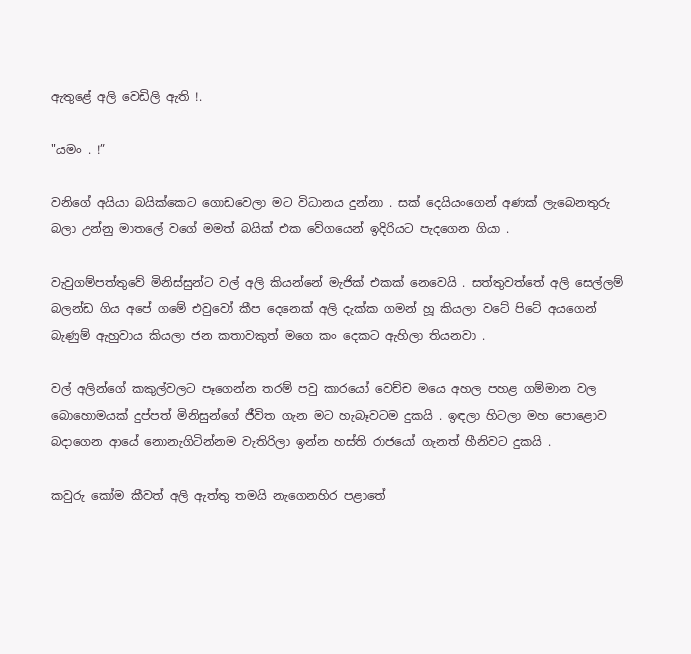ඇතුළේ අලි වෙඩිලි ඇති !.

"යමං . !”

වනිගේ අයියා බයික්කෙට ගොඩවෙලා මට විධානය දුන්නා . සක් දෙයියංගෙන් අණක් ලැබෙනතුරු බලා උන්නු මාතලේ වගේ මමත් බයික් එක වේගයෙන් ඉදිරියට පැදගෙන ගියා .

වැවුගම්පත්තුවේ මිනිස්සුන්ට වල් අලි කියන්නේ මැජික් එකක් නෙවෙයි . සත්තුවත්තේ අලි සෙල්ලම් බලන්ඩ ගිය අපේ ගමේ එවුවෝ කීප දෙනෙක් අලි දැක්ක ගමන් හූ කියලා වටේ පිටේ අයගෙන් බැණුම් ඇහුවාය කියලා ජන කතාවකුත් මගෙ කං දෙකට ඇහිලා තියනවා .

වල් අලින්ගේ කකුල්වලට පෑගෙන්න තරම් පවු කාරයෝ වෙච්ච මයෙ අහල පහළ ගම්මාන වල බොහොමයක් දුප්පත් මිනිසුන්ගේ ජීවිත ගැන මට හැබෑවටම දුකයි . ඉඳලා හිටලා මහ පොළොව බදාගෙන ආයේ නොනැගිටින්නම වැතිරිලා ඉන්න හස්ති රාජයෝ ගැනත් හීනිවට දුකයි .

කවුරු කෝම කීවත් අලි ඇත්තු තමයි නැගෙනහිර පළාතේ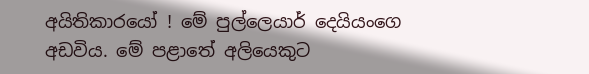අයිතිකාරයෝ ! මේ පුල්ලෙයාර් දෙයියංගෙ අඩවිය. මේ පළාතේ අලියෙකුට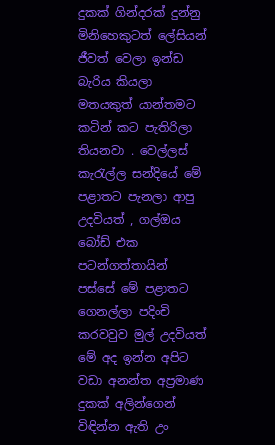දුකක් ගින්දරක් දුන්නු මිනිහෙකුටත් ලේසියන් ජීවත් වෙලා ඉන්ඩ බැරිය කියලා මතයකුත් යාන්තමට කටින් කට පැතිරිලා තියනවා . වෙල්ලස් කැරැල්ල සන්දියේ මේ පළාතට පැනලා ආපු උදවියත් , ගල්ඔය බෝඩ් එක පටන්ගත්තායින් පස්සේ මේ පළාතට ගෙනල්ලා පදිංචි කරවවුව මුල් උදවියත් මේ අද ඉන්න අපිට වඩා අනන්ත අප්‍රමාණ දුකක් අලින්ගෙන් විඳින්න ඇති උං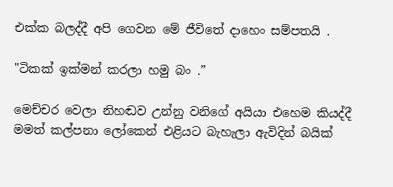එක්ක බලද්දී අපි ගෙවන මේ ජීවිතේ දාහෙං සම්පතයි .

"ටිකක් ඉක්මන් කරලා හමු බං .”

මෙච්චර වෙලා නිහඬව උන්නු වනිගේ අයියා එහෙම කියද්දී මමත් කල්පනා ලෝකෙන් එළියට බැහැලා ඇවිදින් බයික්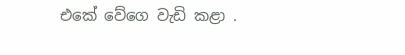එකේ වේගෙ වැඩි කළා .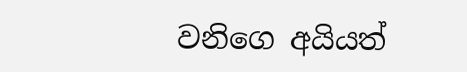වනිගෙ අයියත්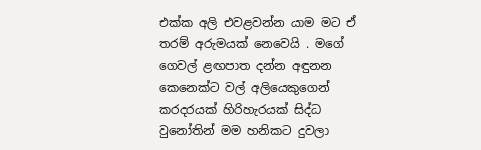එක්ක අලි එවළවන්න යාම මට ඒ තරම් අරුමයක් නෙවෙයි . මගේ ගෙවල් ළඟපාත දන්න අඳුනන කෙනෙක්ට වල් අලියෙකුගෙන් කරදරයක් හිරිහැරයක් සිද්ධ වුනෝතින් මම හනිකට දුවලා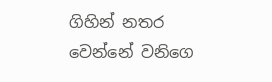ගිහින් නතර වෙන්නේ වනිගෙ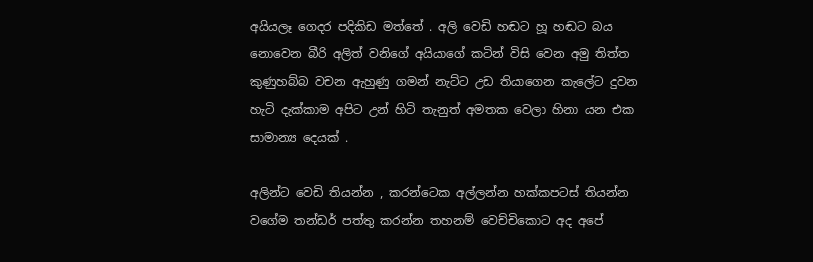අයියලෑ ගෙදර පදිකිඩ මත්තේ . අලි වෙඩි හඬට හූ හඬට බය නොවෙන බීරි අලිත් වනිගේ අයියාගේ කටින් විසි වෙන අමු තිත්ත කුණුහබ්බ වචන ඇහුණු ගමන් නැට්ට උඩ තියාගෙන කැලේට දුවන හැටි දැක්කාම අපිට උන් හිටි තැනුත් අමතක වෙලා හිනා යන එක සාමාන්‍ය දෙයක් .

අලින්ට වෙඩි තියන්න , කරන්ටෙක අල්ලන්න හක්කපටස් තියන්න වගේම තන්ඩර් පත්තු කරන්න තහනම් වෙච්චිකොට අද අපේ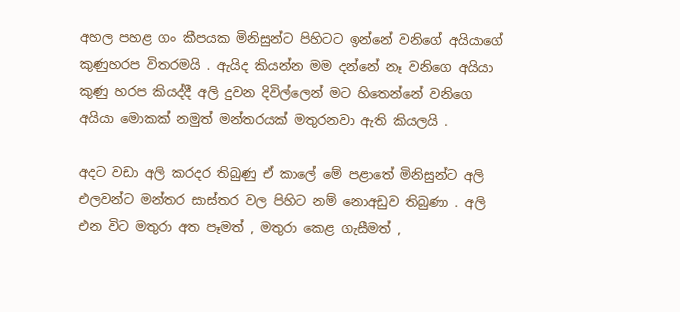අහල පහළ ගං කීපයක මිනිසුන්ට පිහිටට ඉන්නේ වනිගේ අයියාගේ කුණුහරප විතරමයි . ඇයිද කියන්න මම දන්නේ නෑ වනිගෙ අයියා කුණු හරප කියද්දී අලි දුවන දිවිල්ලෙන් මට හිතෙන්නේ වනිගෙ අයියා මොකක් නමුත් මන්තරයක් මතුරනවා ඇති කියලයි .

අදට වඩා අලි කරදර තිබුණු ඒ කාලේ මේ පළාතේ මිනිසුන්ට අලි එලවන්ට මන්තර සාස්තර වල පිහිට නම් නොඅඩුව තිබුණා . අලි එන විට මතුරා අත පෑමත් , මතුරා කෙළ ගැසීමත් ,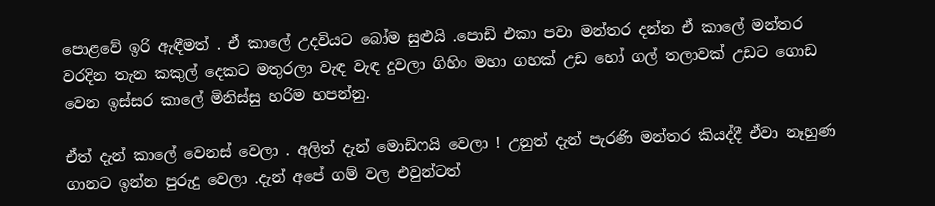පොළවේ ඉරි ඇඳීමත් . ඒ කාලේ උදවියට බෝම සුළුයි .පොඩි එකා පවා මන්තර දන්න ඒ කාලේ මන්තර වරදින තැන කකුල් දෙකට මතුරලා වැඳ වැඳ දුවලා ගිහිං මහා ගහක් උඩ හෝ ගල් තලාවක් උඩට ගොඩ වෙන ඉස්සර කාලේ මිනිස්සු හරිම හපන්නු.

ඒත් දැන් කාලේ වෙනස් වෙලා . අලිත් දැන් මොඩිෆයි වෙලා ! උනුත් දැන් පැරණි මන්තර කියද්දී ඒවා නෑහුණ ගානට ඉන්න පුරුදු වෙලා .දැන් අපේ ගම් වල එවුන්ටත්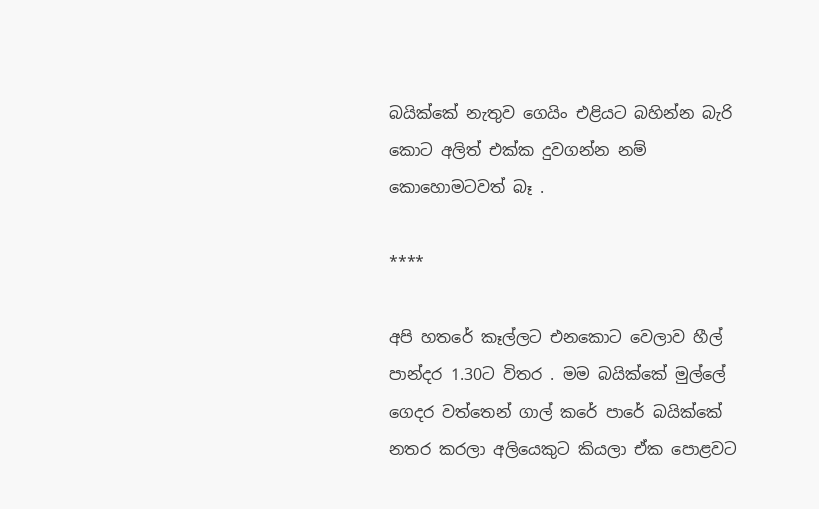බයික්කේ නැතුව ගෙයිං එළියට බහින්න බැරි කොට අලිත් එක්ක දුවගන්න නම් කොහොමටවත් බෑ .

****

අපි හතරේ කෑල්ලට එනකොට වෙලාව හීල් පාන්දර 1.30ට විතර . මම බයික්කේ මුල්ලේ ගෙදර වත්තෙන් ගාල් කරේ පාරේ බයික්කේ නතර කරලා අලියෙකුට කියලා ඒක පොළවට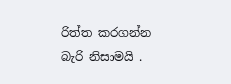රිත්ත කරගන්න බැරි නිසාමයි .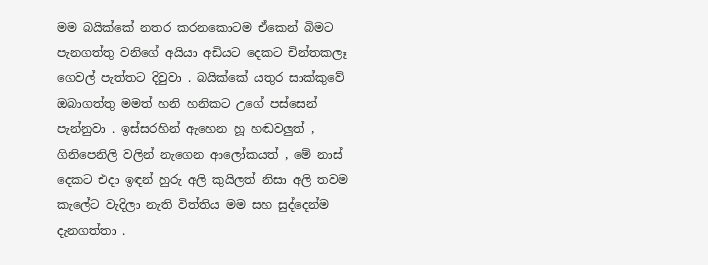මම බයික්කේ නතර කරනකොටම ඒකෙන් බිමට පැනගත්තු වනිගේ අයියා අඩියට දෙකට චින්තකලෑ ගෙවල් පැත්තට දිවුවා . බයික්කේ යතුර සාක්කුවේ ඔබාගත්තු මමත් හනි හනිකට උගේ පස්සෙන් පැන්නුවා . ඉස්සරහින් ඇහෙන හූ හඬවලුත් , ගිනිපෙනිලි වලින් නැගෙන ආලෝකයත් , මේ නාස් දෙකට එදා ඉඳන් හුරු අලි කුයිලත් නිසා අලි තවම කැලේට වැදිලා නැති විත්තිය මම සහ සුද්දෙන්ම දැනගත්තා .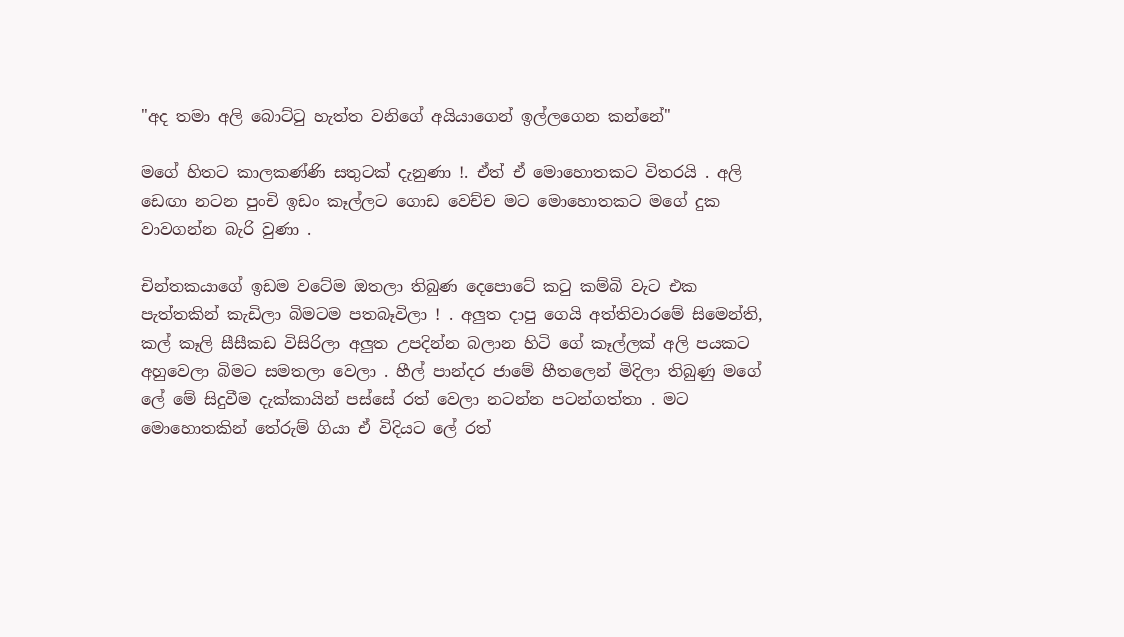"අද තමා අලි බොට්ටු හැත්ත වනිගේ අයියාගෙන් ඉල්ලගෙන කන්නේ"

මගේ හිතට කාලකණ්ණි සතුටක් දැනුණා !. ඒත් ඒ මොහොතකට විතරයි . අලි ඩෙඟා නටන පුංචි ඉඩං කෑල්ලට ගොඩ වෙච්ච මට මොහොතකට මගේ දුක වාවගන්න බැරි වුණා .

චින්තකයාගේ ඉඩම වටේම ඔතලා තිබුණ දෙපොටේ කටු කම්බි වැට එක පැත්තකින් කැඩිලා බිමටම පතබෑවිලා ! . අලුත දාපු ගෙයි අත්තිවාරමේ සිමෙන්ති, කල් කෑලි සීසීකඩ විසිරිලා අලුත උපදින්න බලාන හිටි ගේ කෑල්ලක් අලි පයකට අහුවෙලා බිමට සමතලා වෙලා . හීල් පාන්දර ජාමේ හීතලෙන් මිදිලා තිබුණු මගේ ලේ මේ සිදුවීම දැක්කායින් පස්සේ රත් වෙලා නටන්න පටන්ගත්තා . මට මොහොතකින් තේරුම් ගියා ඒ විදියට ලේ රත්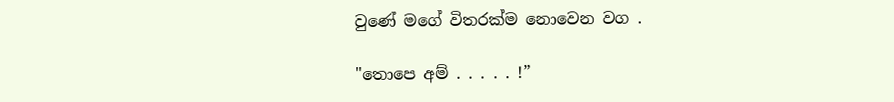වුණේ මගේ විතරක්ම නොවෙන වග .

"තොපෙ අම් . . . . . !”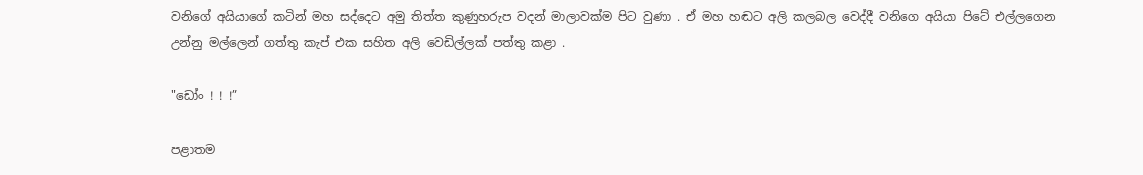වනිගේ අයියාගේ කටින් මහ සද්දෙට අමු තිත්ත කුණුහරුප වදන් මාලාවක්ම පිට වුණා . ඒ මහ හඬට අලි කලබල වෙද්දී වනිගෙ අයියා පිටේ එල්ලගෙන උන්නු මල්ලෙන් ගත්තු කැප් එක සහිත අලි වෙඩිල්ලක් පත්තු කළා .

"ඩෝං ! ! !”

පළාතම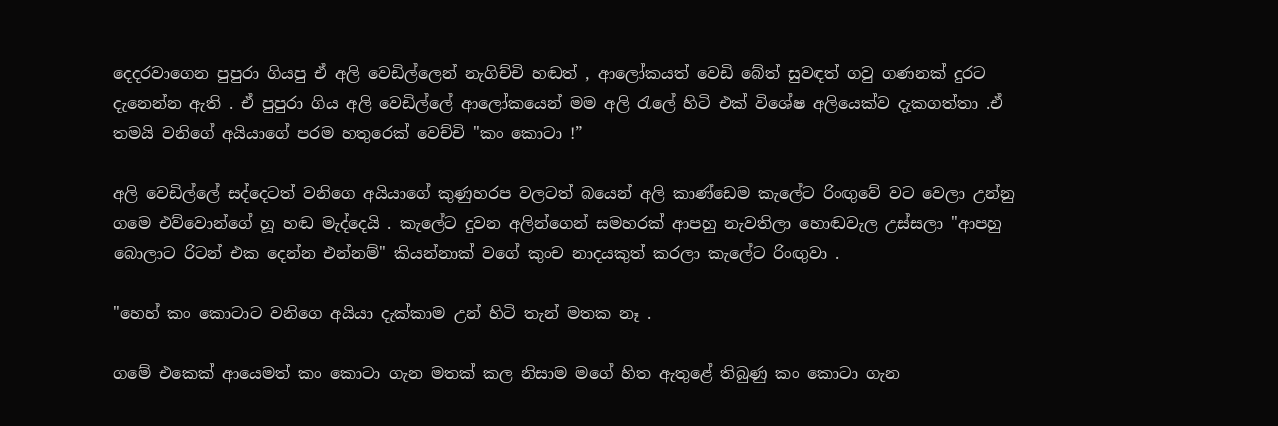දෙදරවාගෙන පුපුරා ගියපු ඒ අලි වෙඩිල්ලෙන් නැගිච්චි හඬත් , ආලෝකයත් වෙඩි බේත් සුවඳත් ගවු ගණනක් දුරට දැනෙන්න ඇති . ඒ පුපුරා ගිය අලි වෙඩිල්ලේ ආලෝකයෙන් මම අලි රැලේ හිටි එක් විශේෂ අලියෙක්ව දැකගත්තා .ඒ තමයි වනිගේ අයියාගේ පරම හතුරෙක් වෙච්චි "කං කොටා !”

අලි වෙඩිල්ලේ සද්දෙටත් වනිගෙ අයියාගේ කුණුහරප වලටත් බයෙන් අලි කාණ්ඩෙම කැලේට රිංඟුවේ වට වෙලා උන්නු ගමෙ එව්වොන්ගේ හූ හඬ මැද්දෙයි . කැලේට දුවන අලින්ගෙන් සමහරක් ආපහු නැවතිලා හොඬවැල උස්සලා "ආපහු බොලාට රිටන් එක දෙන්න එන්නම්" කියන්නාක් වගේ කුංච නාදයකුත් කරලා කැලේට රිංඟුවා .

"හෙහ් කං කොටාට වනිගෙ අයියා දැක්කාම උන් හිටි තැන් මතක නෑ .

ගමේ එකෙක් ආයෙමත් කං කොටා ගැන මතක් කල නිසාම මගේ හිත ඇතුළේ තිබුණු කං කොටා ගැන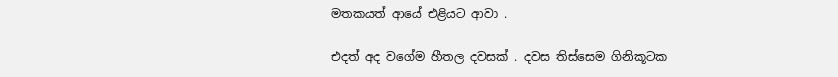මතකයත් ආයේ එළියට ආවා .

එදත් අද වගේම හීතල දවසක් . දවස තිස්සෙම ගිනිකූටක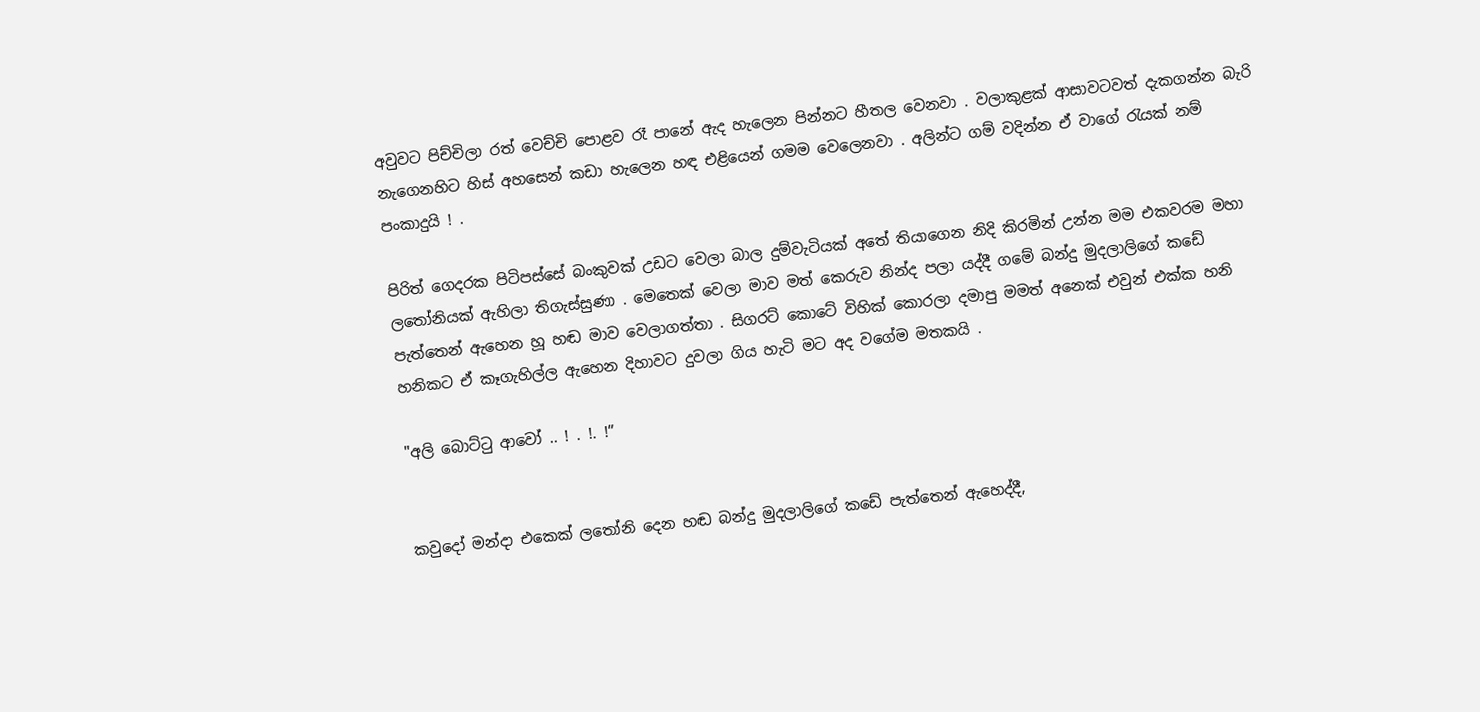අවුවට පිච්චිලා රත් වෙච්චි පොළව රෑ පානේ ඇද හැලෙන පින්නට හීතල වෙනවා . වලාකුළක් ආසාවටවත් දැකගන්න බැරි නැගෙනහිට හිස් අහසෙන් කඩා හැලෙන හඳ එළියෙන් ගමම වෙලෙනවා . අලින්ට ගම් වදින්න ඒ වාගේ රැයක් නම් පංකාදුයි ! .

පිරිත් ගෙදරක පිටිපස්සේ බංකුවක් උඩට වෙලා බාල දුම්වැටියක් අතේ තියාගෙන නිදි කිරමින් උන්න මම එකවරම මහා ලතෝනියක් ඇහිලා තිගැස්සුණා . මෙතෙක් වෙලා මාව මත් කෙරුව නින්ද පලා යද්දී ගමේ බන්දු මුදලාලිගේ කඩේ පැත්තෙන් ඇහෙන හූ හඬ මාව වෙලාගත්තා . සිගරට් කොටේ විහික් කොරලා දමාපු මමත් අනෙක් එවුන් එක්ක හනි හනිකට ඒ කෑගැහිල්ල ඇහෙන දිහාවට දුවලා ගිය හැටි මට අද වගේම මතකයි .

"අලි බොට්ටු ආවෝ .. ! . !. !”


කවුදෝ මන්දා එකෙක් ලතෝනි දෙන හඬ බන්දු මුදලාලිගේ කඩේ පැත්තෙන් ඇහෙද්දී,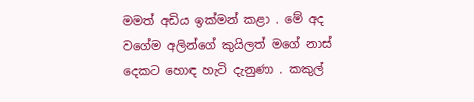මමත් අඩිය ඉක්මන් කළා . මේ අද වගේම අලින්ගේ කුයිලත් මගේ නාස් දෙකට හොඳ හැටි දැනුණා . කකුල්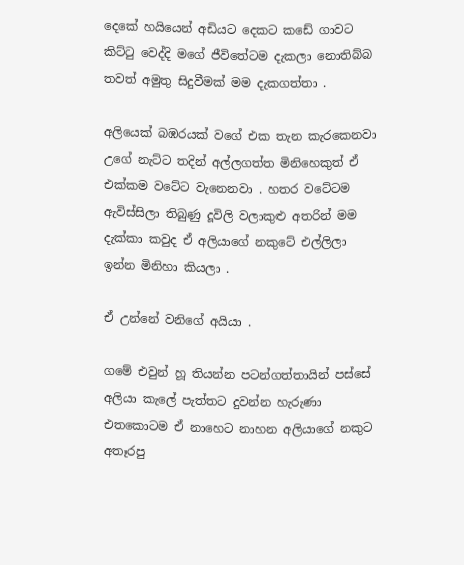දෙකේ හයියෙන් අඩියට දෙකට කඩේ ගාවට කිට්ටු වෙද්දි මගේ ජීවිතේටම දැකලා නොතිබ්බ තවත් අමුතු සිදුවීමක් මම දැකගත්තා .

අලියෙක් බඹරයක් වගේ එක තැන කැරකෙනවා උගේ නැට්ට තදින් අල්ලගත්ත මිනිහෙකුත් ඒ එක්කම වටේට වැනෙනවා . හතර වටේටම ඇවිස්සිලා තිබුණු දූවිලි වලාකුළු අතරින් මම දැක්කා කවුද ඒ අලියාගේ නකුටේ එල්ලිලා ඉන්න මිනිහා කියලා .

ඒ උන්නේ වනිගේ අයියා .

ගමේ එවුන් හූ තියන්න පටන්ගත්තායින් පස්සේ අලියා කැලේ පැත්තට දුවන්න හැරුණා එතකොටම ඒ නාහෙට නාහන අලියාගේ නකුට අතෑරපු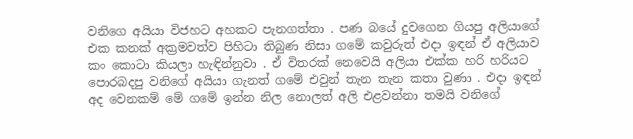වනිගෙ අයියා විජහට අහකට පැනගත්තා . පණ බයේ දුවගෙන ගියපු අලියාගේ එක කනක් අක්‍රමවත්ව පිහිටා තිබුණ නිසා ගමේ කවුරුත් එදා ඉඳන් ඒ අලියාව කං කොටා කියලා හැඳින්නුවා . ඒ විතරක් නෙවෙයි අලියා එක්ක හරි හරියට පොරබදපු වනිගේ අයියා ගැනත් ගමේ එවුන් තැන තැන කතා වුණා . එදා ඉඳන් අද වෙනකම් මේ ගමේ ඉන්න නිල නොලත් අලි එළවන්නා තමයි වනිගේ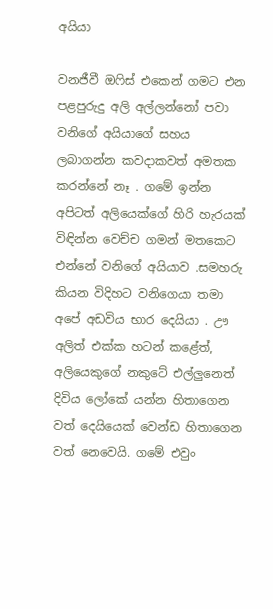අයියා

වනජීවී ඔෆිස් එකෙන් ගමට එන පළපුරුදු අලි අල්ලන්නෝ පවා වනිගේ අයියාගේ සහය ලබාගන්න කවදාකවත් අමතක කරන්නේ නෑ . ගමේ ඉන්න අපිටත් අලියෙක්ගේ හිරි හැරයක් විඳින්න වෙච්ච ගමන් මතකෙට එන්නේ වනිගේ අයියාව .සමහරු කියන විදිහට වනිගෙයා තමා අපේ අඩවිය භාර දෙයියා . ඌ අලිත් එක්ක හටන් කළේත්, අලියෙකුගේ නකුටේ එල්ලුනෙත් දිවිය ලෝකේ යන්න හිතාගෙන වත් දෙයියෙක් වෙන්ඩ හිතාගෙන වත් නෙවෙයි. ගමේ එවුං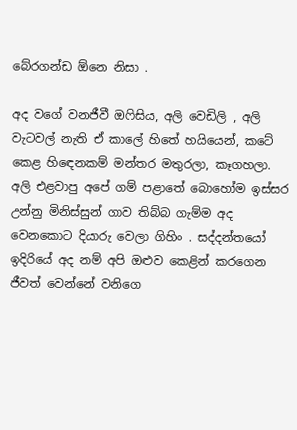බේරගන්ඩ ඕනෙ නිසා .

අද වගේ වනජීවී ඔෆිසිය, අලි වෙඩිලි , අලි වැටවල් නැති ඒ කාලේ හිතේ හයියෙන්, කටේ කෙළ හිඳෙනකම් මන්තර මතුරලා, කෑගහලා. අලි එළවාපු අපේ ගම් පළාතේ බොහෝම ඉස්සර උන්නු මිනිස්සුන් ගාව තිබ්බ ගැම්ම අද වෙනකොට දියාරු වෙලා ගිහිං . සද්දන්තයෝ ඉදිරියේ අද නම් අපි ඔළුව කෙළින් කරගෙන ජීවත් වෙන්නේ වනිගෙ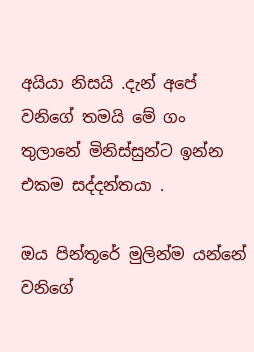අයියා නිසයි .දැන් අපේ වනිගේ තමයි මේ ගං තුලානේ මිනිස්සුන්ට ඉන්න එකම සද්දන්තයා .

ඔය පින්තූරේ මුලින්ම යන්නේ වනිගේ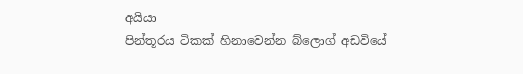අයියා
පින්තූරය ටිකක් හිනාවෙන්න බ්ලොග් අඩවියේ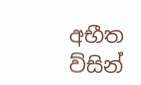අභීත ව්සින්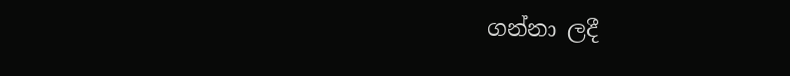ගන්නා ලදී